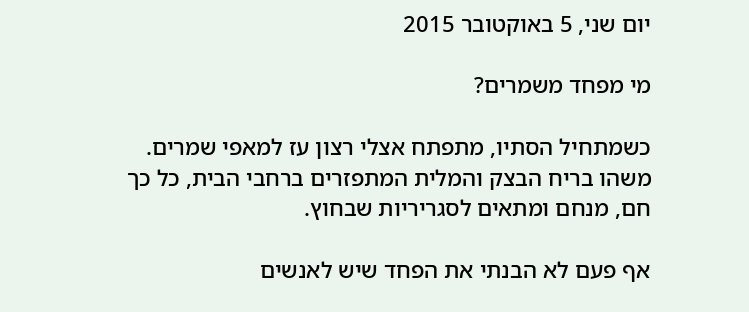יום שני, 5 באוקטובר 2015

מי מפחד משמרים?

כשמתחיל הסתיו, מתפתח אצלי רצון עז למאפי שמרים.
משהו בריח הבצק והמלית המתפזרים ברחבי הבית, כל כך חם, מנחם ומתאים לסגריריות שבחוץ.

אף פעם לא הבנתי את הפחד שיש לאנשים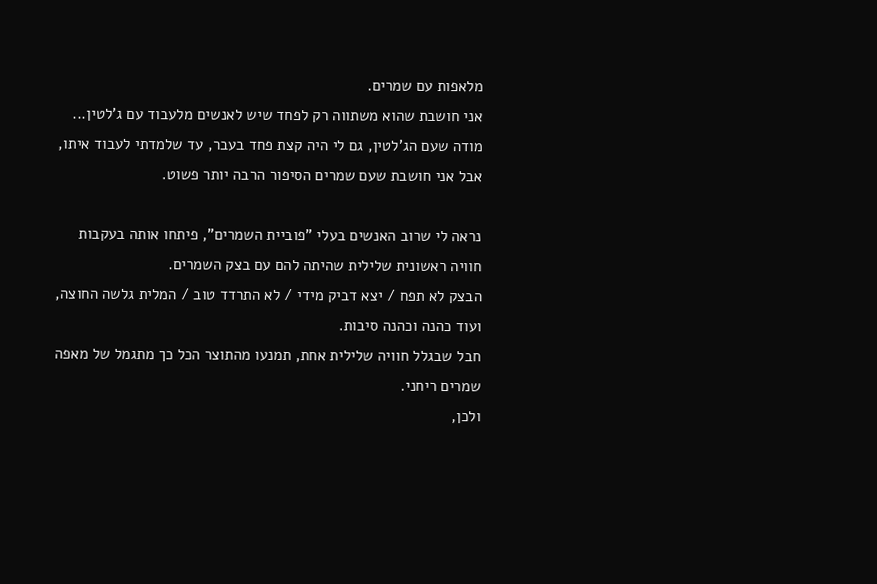מלאפות עם שמרים.
אני חושבת שהוא משתווה רק לפחד שיש לאנשים מלעבוד עם ג'לטין...
מודה שעם הג'לטין, גם לי היה קצת פחד בעבר, עד שלמדתי לעבוד איתו,
אבל אני חושבת שעם שמרים הסיפור הרבה יותר פשוט.

נראה לי שרוב האנשים בעלי "פוביית השמרים", פיתחו אותה בעקבות חוויה ראשונית שלילית שהיתה להם עם בצק השמרים.
הבצק לא תפח / יצא דביק מידי / לא התרדד טוב / המלית גלשה החוצה, ועוד כהנה וכהנה סיבות.
חבל שבגלל חוויה שלילית אחת, תמנעו מהתוצר הכל כך מתגמל של מאפה שמרים ריחני.
ולכן,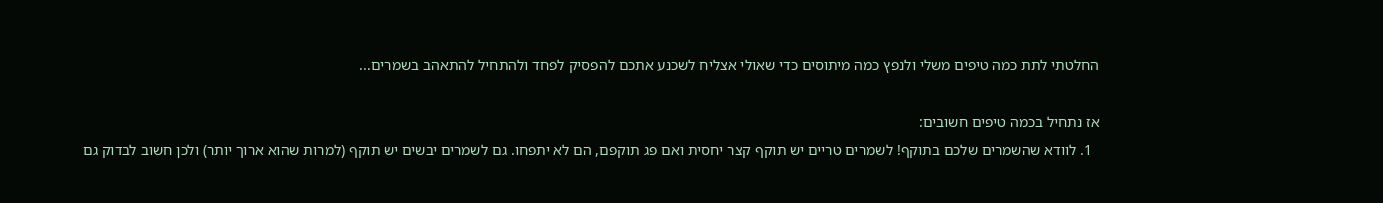החלטתי לתת כמה טיפים משלי ולנפץ כמה מיתוסים כדי שאולי אצליח לשכנע אתכם להפסיק לפחד ולהתחיל להתאהב בשמרים...

אז נתחיל בכמה טיפים חשובים:
  1. לוודא שהשמרים שלכם בתוקף! לשמרים טריים יש תוקף קצר יחסית ואם פג תוקפם, הם לא יתפחו. גם לשמרים יבשים יש תוקף (למרות שהוא ארוך יותר) ולכן חשוב לבדוק גם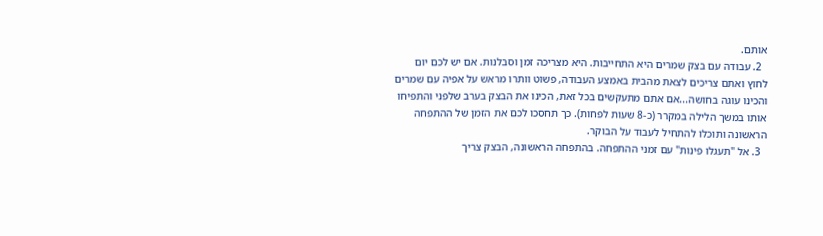אותם.
  2. עבודה עם בצק שמרים היא התחייבות. היא מצריכה זמן וסבלנות. אם יש לכם יום לחוץ ואתם צריכים לצאת מהבית באמצע העבודה, פשוט וותרו מראש על אפיה עם שמרים והכינו עוגה בחושה...אם אתם מתעקשים בכל זאת, הכינו את הבצק בערב שלפני והתפיחו אותו במשך הלילה במקרר (כ-8 שעות לפחות). כך תחסכו לכם את הזמן של ההתפחה הראשונה ותוכלו להתחיל לעבוד על הבוקר.
  3. אל "תעגלו פינות" עם זמני ההתפחה. בהתפחה הראשונה, הבצק צריך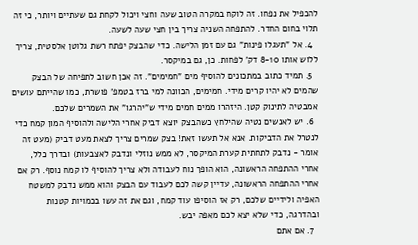להכפיל את נפחו. זה לוקח במקרה הטוב שעה וחצי ויכול לקחת גם שעתיים ויותר, כי זה תלוי בחום החדר. להתפחה השניה צריך בין חצי שעה לשעה.
  4. אל "תעגלו פינות" גם עם זמן הלישה. כדי שהבצק יפתח רשת גלוטן אלסטית, צריך ללוש אותו 8-10 דק' לפחות. כן, גם במיקסר.
  5. תמיד כתוב במתכונים להוסיף מים "חמימים". זה אכן חשוב לתפיחה של הבצק שהמים לא יהיו קרים מידי. חמימים, הכוונה למי ברז בטמפ' פושרת, כמו שהייתם עושים אמבטיה לתינוק קטן. היזהרו ממים חמים מידי ש"יהרגו" את השמרים שלכם.
  6. יש לאנשים נטיה שהילחץ כשהבצק יוצא דביק אחרי הלישה ולהוסיף המון קמח כדי לנטרל את הדביקות. אנא אל תעשו זאת! בצק שמרים צריך לצאת מעט דביק (מעט זה אומר - נדבק לתחתית קערת המיקסר, לא ממש נוזלי ונדבק לאצבעות) ובדרך כלל, אחרי ההתפחה הראשונה, הוא הופך נוח לעבודה ולא צריך להוסיף לו קמח נוסף. רק אם אחרי ההתפחה הראשונה, עדיין קשה לכם לעבוד עם הבצק והוא ממש נדבק למשטח האפיה ולידיים שלכם, רק אז הוסיפו עוד קמח, וגם את זה עשו בכמויות קטנות ובהדרגה, כדי שלא יצא לכם מאפה יבש.
  7. אם אתם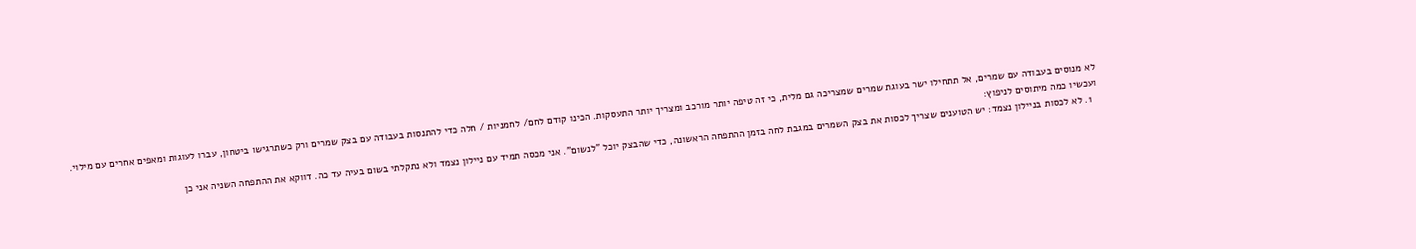לא מנוסים בעבודה עם שמרים, אל תתחילו ישר בעוגת שמרים שמצריכה גם מלית, כי זה טיפה יותר מורכב ומצריך יותר התעסקות. הכינו קודם לחם/ לחמניות / חלה כדי להתנסות בעבודה עם בצק שמרים ורק כשתרגישו ביטחון, עברו לעוגות ומאפים אחרים עם מילוי.
ועכשיו כמה מיתוסים לניפוץ:
  1. לא לכסות בניילון נצמד: יש הטוענים שצריך לכסות את בצק השמרים במגבת לחה בזמן ההתפחה הראשונה, כדי שהבצק יוכל "לנשום". אני מכסה תמיד עם ניילון נצמד ולא נתקלתי בשום בעיה עד כה. דווקא את ההתפחה השניה אני כן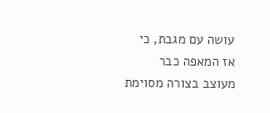עושה עם מגבת, כי אז המאפה כבר מעוצב בצורה מסוימת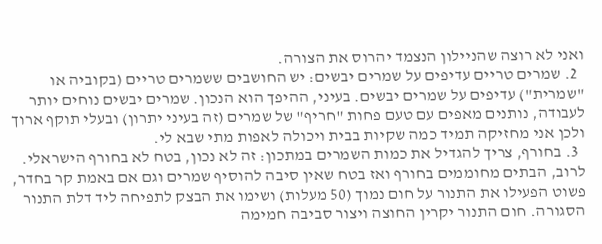ואני לא רוצה שהניילון הנצמד יהרוס את הצורה.
  2. שמרים טריים עדיפים על שמרים יבשים: יש החושבים ששמרים טריים (בקוביה או "שמרית") עדיפים על שמרים יבשים. בעיני, ההיפך הוא הנכון. שמרים יבשים נוחים יותר לעבודה, נותנים מאפים עם טעם פחות "חריף" של שמרים (זה בעיני יתרון) ובעלי תוקף ארוך ולכן אני מחזיקה תמיד כמה שקיות בבית ויכולה לאפות מתי שבא לי.
  3. בחורף, צריך להגדיל את כמות השמרים במתכון: זה לא נכון, בטח לא בחורף הישראלי. לרוב, הבתים מחוממים בחורף ואז בטח שאין סיבה להוסיף שמרים וגם אם באמת קר בחדר, פשוט הפעילו את התנור על חום נמוך (50 מעלות) ושימו את הבצק לתפיחה ליד דלת התנור הסגורה. חום התנור יקרין החוצה ויצור סביבה חמימה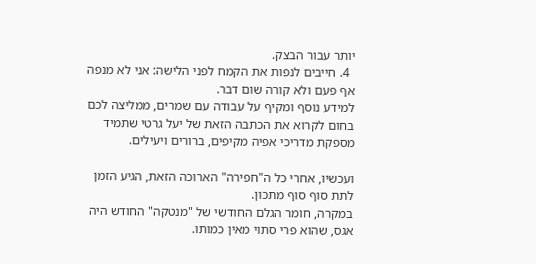יותר עבור הבצק.
  4. חייבים לנפות את הקמח לפני הלישה: אני לא מנפה אף פעם ולא קורה שום דבר.
למידע נוסף ומקיף על עבודה עם שמרים, ממליצה לכם בחום לקרוא את הכתבה הזאת של יעל גרטי שתמיד מספקת מדריכי אפיה מקיפים, ברורים ויעילים.

ועכשיו, אחרי כל ה"חפירה" הארוכה הזאת, הגיע הזמן לתת סוף סוף מתכון.
במקרה, חומר הגלם החודשי של "מנטקה" החודש היה אגס, שהוא פרי סתוי מאין כמותו.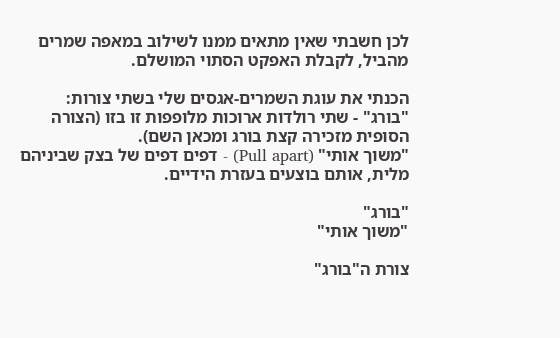לכן חשבתי שאין מתאים ממנו לשילוב במאפה שמרים מהביל, לקבלת האפקט הסתוי המושלם.

הכנתי את עוגת השמרים-אגסים שלי בשתי צורות:
"בורג" - שתי רולדות ארוכות מלופפות זו בזו (הצורה הסופית מזכירה קצת בורג ומכאן השם).
"משוך אותי" (Pull apart) - דפים דפים של בצק שביניהם מלית, אותם בוצעים בעזרת הידיים.

"בורג"
"משוך אותי"

צורת ה"בורג"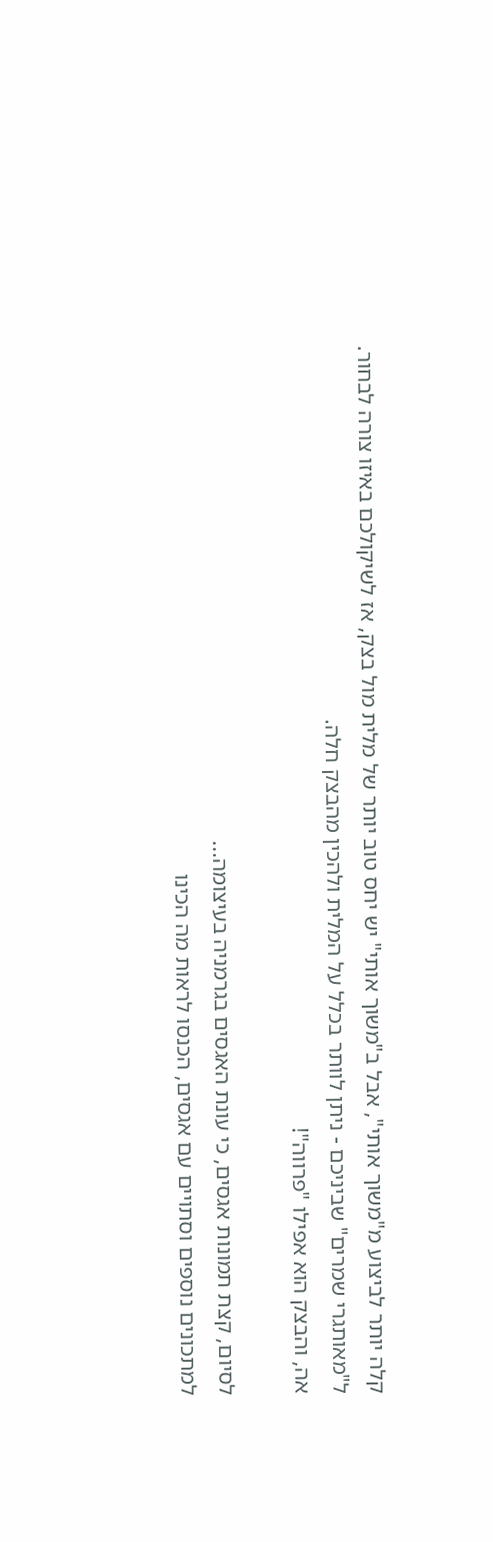קלה יותר לביצוע מ"משוך אותי", אבל ב"משוך אותי" יש יחס טוב יותר של מלית מול בצק, אז לשיקולכם באיזו צורה לבחור.
ל"מאותגרי שמרים" שביניכם - ניתן לוותר בכלל על המלית ולהכין מהבצק חלה.
אה, והבצק הוא אפילו "פרווה"!

לסיום, קצת תמונות אגסים, כי עונת האגסים בגרמניה בעיצומה...
למתכונים נוספים וסתויים עם אגסים, הכנסו לראות מה הכינו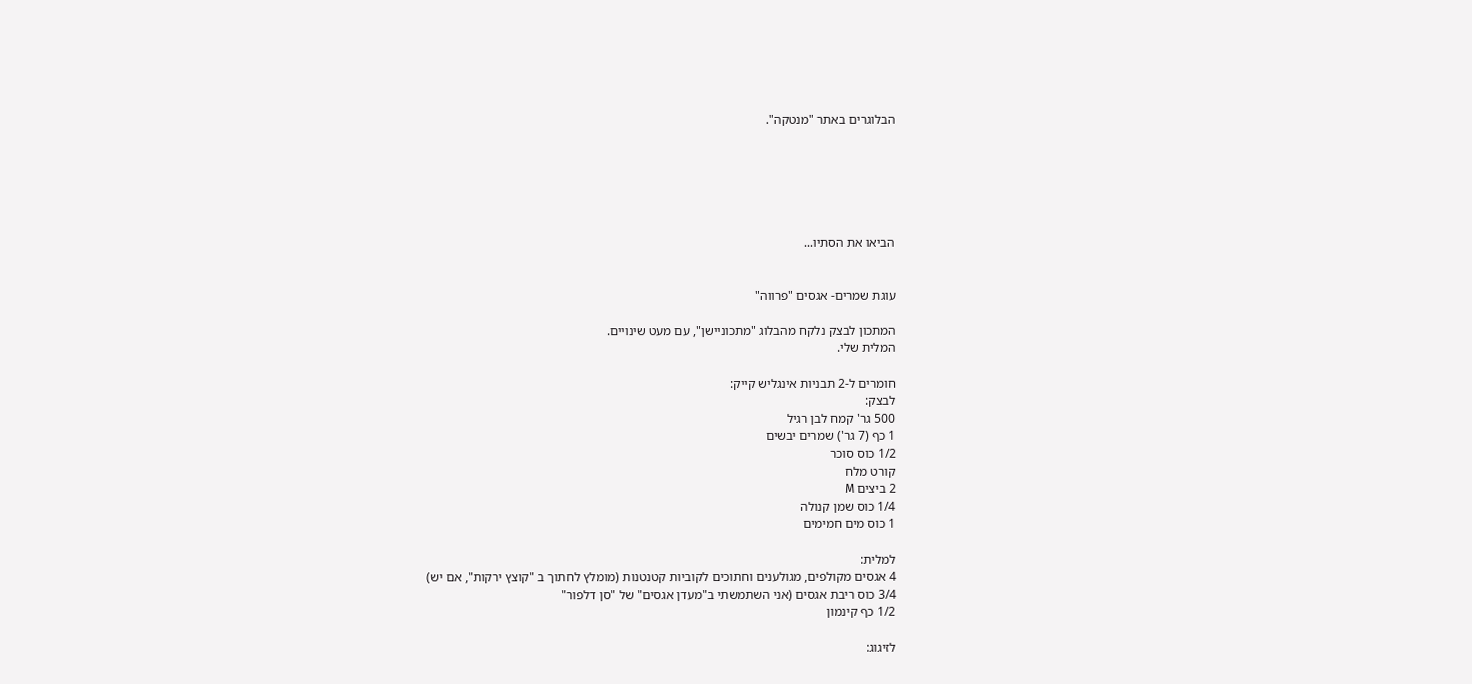הבלוגרים באתר "מנטקה".






הביאו את הסתיו...


עוגת שמרים- אגסים "פרווה"

המתכון לבצק נלקח מהבלוג "מתכוניישן", עם מעט שינויים.
המלית שלי.

חומרים ל-2 תבניות אינגליש קייק:
לבצק:
500 גר' קמח לבן רגיל
1 כף (7 גר') שמרים יבשים
1/2 כוס סוכר
קורט מלח
2 ביצים M
1/4 כוס שמן קנולה
1 כוס מים חמימים

למלית:
4 אגסים מקולפים, מגולענים וחתוכים לקוביות קטנטנות (מומלץ לחתוך ב "קוצץ ירקות", אם יש)
3/4 כוס ריבת אגסים (אני השתמשתי ב"מעדן אגסים" של "סן דלפור"
1/2 כף קינמון

לזיגוג: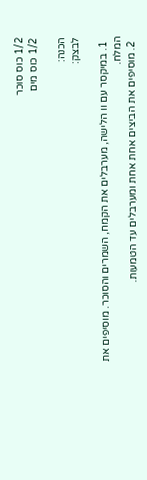1/2 כוס סוכר
1/2 כוס מים

הכנה:
לבצק:

  1. במיקסר עם וו הלישה, מערבלים את הקמח, השמרים והסוכר. מוסיפים את המלח.
  2. מוסיפים את הביצים אחת אחת ומערבלים עד הטמעות.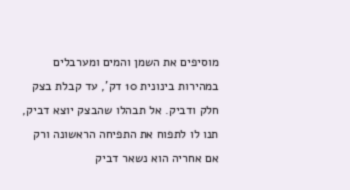מוסיפים את השמן והמים ומערבלים במהירות בינונית 10 דק', עד קבלת בצק חלק ודביק. אל תבהלו שהבצק יוצא דביק, תנו לו לתפוח את התפיחה הראשונה ורק אם אחריה הוא נשאר דביק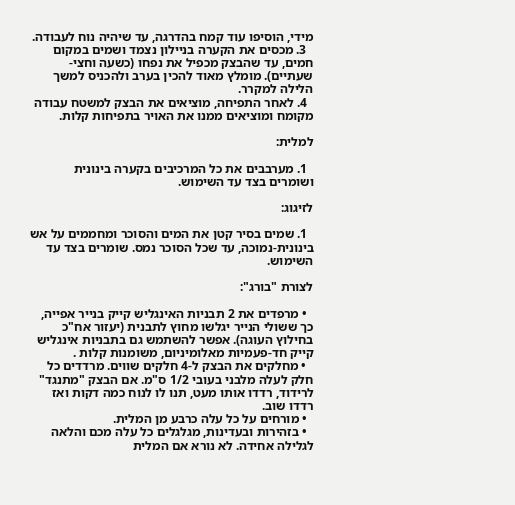מידי, הוסיפו עוד קמח בהדרגה, עד שיהיה נוח לעבודה.
  3. מכסים את הקערה בניילון נצמד ושמים במקום חמים, עד שהבצק מכפיל את נפחו (כשעה וחצי- שעתיים). מומלץ מאוד להכין בערב ולהכניס למשך הלילה למקרר.
  4. לאחר התפיחה, מוציאים את הבצק למשטח עבודה מקומח ומוציאים ממנו את האויר בתפיחות קלות.

למלית:

  1. מערבבים את כל המרכיבים בקערה בינונית ושומרים בצד עד השימוש.

לזיגוג:

  1. שמים בסיר קטן את המים והסוכר ומחממים על אש בינונית-נמוכה, עד שכל הסוכר נמס. שומרים בצד עד השימוש.

לצורת "בורג":

  • מרפדים את 2 תבניות האינגליש קייק בנייר אפייה, כך ששולי הנייר יגלשו מחוץ לתבנית (יעזור אח"כ בחילוץ העוגה). אפשר להשתמש גם בתבניות אינגליש קייק חד-פעמיות מאלומיניום, משומנות קלות .
  • מחלקים את הבצק ל-4 חלקים שווים. מרדדים כל חלק לעלה מלבני בעובי 1/2 ס"מ. אם הבצק "מתנגד" לרידוד, רדדו אותו מעט, תנו לו לנוח כמה דקות ואז רדדו שוב.
  • מורחים על כל עלה כרבע מן המלית.
  • בזהירות ובעדינות, מגלגלים כל עלה מכם והלאה לגלילה אחידה. לא נורא אם המלית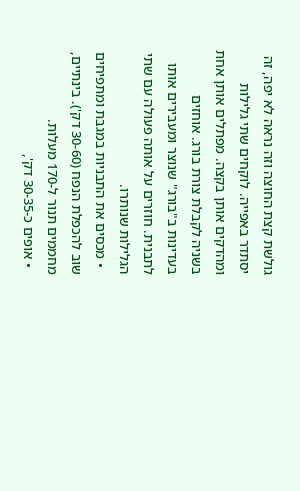גולשת קצת החוצה וזה נראה לא יפה, זה יסתדר באפייה. לוקחים שתי גלילות ומהדקים אותן בקצה. מפתלים אותן אחת בשניה לקבלת צורת בורג. אוחזים בעדינות ב"בורג" שנוצר ומעבירים אותו לתבנית. חוזרים על אותה פעולה עם שתי הגלילות שנותרו.
  • מכסים את התבניות במגבת ומתפיחים שוב להכפלת הנפח (30-60 דק'). בינתיים, מחממים תנור ל-170 מעלות.
  • אופים כ-30-35 דק',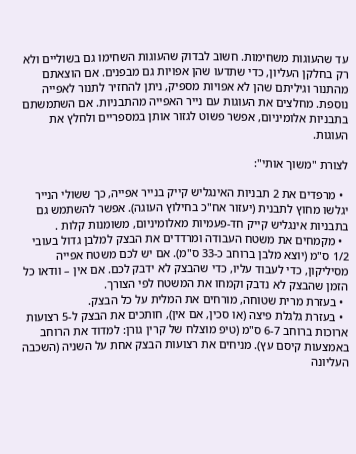עד שהעוגות משחימות. חשוב לבדוק שהעוגות השחימו גם בשוליים ולא רק בחלקן העליון, כדי שתדעו שהן אפויות גם מבפנים. אם הוצאתם מהתנור וגיליתם שהן לא אפויות מספיק, ניתן להחזיר לתנור לאפייה נוספת. מחלצים את העוגות עם נייר האפייה מהתבניות. אם השתמשתם בתבניות אלומיניום, אפשר פשוט לגזור אותן במספריים ולחלץ את העוגות.

לצורת "משוך אותי":

  • מרפדים את 2 תבניות האינגליש קייק בנייר אפייה, כך ששולי הנייר יגלשו מחוץ לתבנית (יעזור אח"כ בחילוץ העוגה). אפשר להשתמש גם בתבניות אינגליש קייק חד-פעמיות מאלומיניום, משומנות קלות .
  • מקמחים את משטח העבודה ומרדדים את הבצק למלבן גדול בעובי 1/2 ס"מ (יוצא מלבן ברוחב כ-33 ס"מ). אם יש לכם משטח אפייה מסיליקון, כדי לעבוד עליו, כדי שהבצק לא ידבק לכם. אם אין – וודאו כל הזמן שהבצק לא נדבק וקמחו את המשטח לפי הצורך.
  • בעזרת מרית שטוחה, מורחים את המלית על כל הבצק.
  • בעזרת גלגלת פיצה (או סכין, אם אין), חותכים את הבצק ל-5 רצועות ארוכות ברוחב 6-7 ס"מ (טיפ מוצלח של קרין גורן: למדוד את הרוחב באמצעות קיסם עץ). מניחים את רצועות הבצק אחת על השניה (השכבה העליונה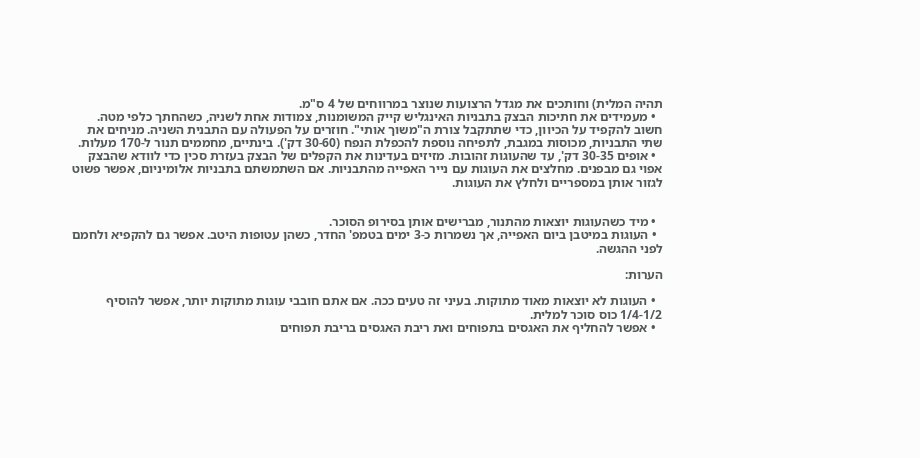תהיה המלית) וחותכים את מגדל הרצועות שנוצר במרווחים של 4 ס"מ.
  • מעמידים את חתיכות הבצק בתבניות האינגליש קייק המשומנות, צמודות אחת לשניה, כשהחתך כלפי מטה. חשוב להקפיד על הכיוון, כדי שתתקבל צורת ה"משוך אותי". חוזרים על הפעולה עם התבנית השניה. מניחים את שתי התבניות, מכוסות במגבת, לתפיחה נוספת להכפלת הנפח (30-60 דק'). בינתיים, מחממים תנור ל-170 מעלות.
  • אופים 30-35 דק', עד שהעוגות זהובות. מזיזים בעדינות את הקפלים של הבצק בעזרת סכין כדי לוודא שהבצק אפוי גם מבפנים. מחלצים את העוגות עם נייר האפייה מהתבניות. אם השתמשתם בתבניות אלומיניום, אפשר פשוט לגזור אותן במספריים ולחלץ את העוגות.


  • מיד כשהעוגות יוצאות מהתנור, מברישים אותן בסירופ הסוכר.
  • העוגות במיטבן ביום האפייה, אך נשמרות כ-3 ימים בטמפ' החדר, כשהן עטופות היטב. אפשר גם להקפיא ולחמם לפני ההגשה.

הערות:

  • העוגות לא יוצאות מאוד מתוקות. בעיני זה טעים ככה. אם אתם חובבי עוגות מתוקות יותר, אפשר להוסיף 1/4-1/2 כוס סוכר למלית.
  • אפשר להחליף את האגסים בתפוחים ואת ריבת האגסים בריבת תפוחים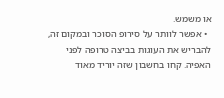או משמש.
  • אפשר לוותר על סירופ הסוכר ובמקום זה, להבריש את העוגות בביצה טרופה לפני האפיה. קחו בחשבון שזה יוריד מאוד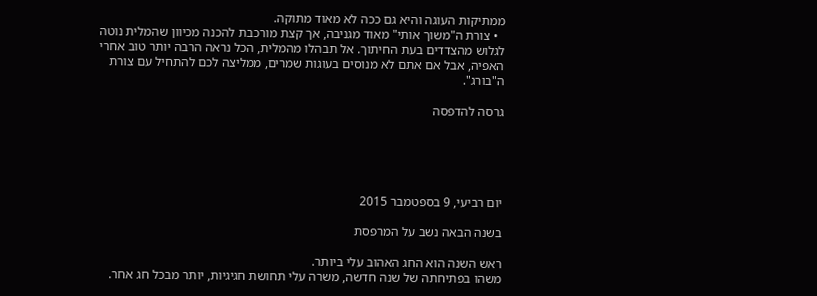ממתיקות העוגה והיא גם ככה לא מאוד מתוקה.
  • צורת ה"משוך אותי" מאוד מגניבה, אך קצת מורכבת להכנה מכיוון שהמלית נוטה לגלוש מהצדדים בעת החיתוך. אל תבהלו מהמלית, הכל נראה הרבה יותר טוב אחרי האפיה, אבל אם אתם לא מנוסים בעוגות שמרים, ממליצה לכם להתחיל עם צורת ה"בורג".

גרסה להדפסה





יום רביעי, 9 בספטמבר 2015

בשנה הבאה נשב על המרפסת

ראש השנה הוא החג האהוב עלי ביותר.
משהו בפתיחתה של שנה חדשה, משרה עלי תחושת חגיגיות, יותר מבכל חג אחר.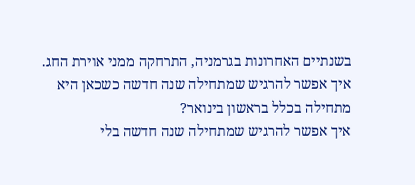בשנתיים האחרונות בגרמניה, התרחקה ממני אוירת החג.
איך אפשר להרגיש שמתחילה שנה חדשה כשכאן היא מתחילה בכלל בראשון בינואר?
איך אפשר להרגיש שמתחילה שנה חדשה בלי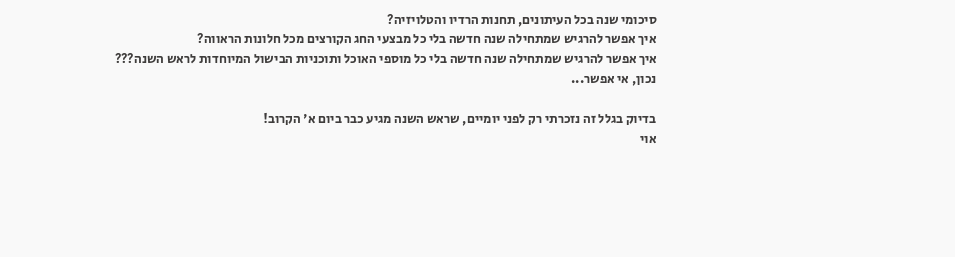סיכומי שנה בכל העיתונים, תחנות הרדיו והטלויזיה?
איך אפשר להרגיש שמתחילה שנה חדשה בלי כל מבצעי החג הקורצים מכל חלונות הראווה?
איך אפשר להרגיש שמתחילה שנה חדשה בלי כל מוספי האוכל ותוכניות הבישול המיוחדות לראש השנה???
נכון, אי אפשר...

בדיוק בגלל זה נזכרתי רק לפני יומיים, שראש השנה מגיע כבר ביום א' הקרוב!
אוי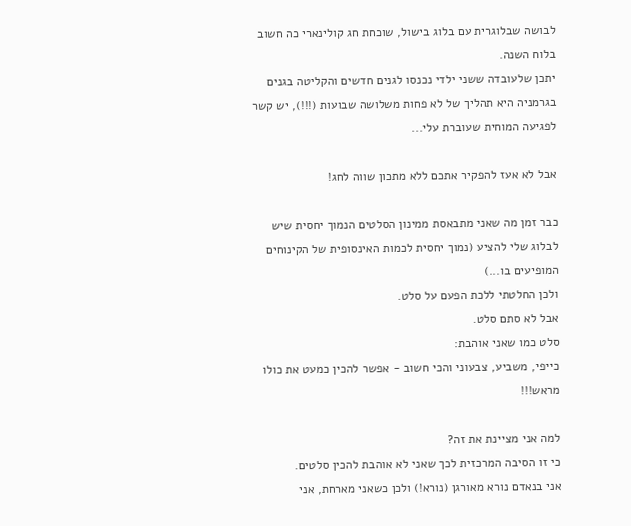לבושה שבלוגרית עם בלוג בישול, שוכחת חג קולינארי כה חשוב בלוח השנה.
יתכן שלעובדה ששני ילדי נכנסו לגנים חדשים והקליטה בגנים בגרמניה היא תהליך של לא פחות משלושה שבועות (!!!), יש קשר לפגיעה המוחית שעוברת עלי...

אבל לא אעז להפקיר אתכם ללא מתכון שווה לחג!

כבר זמן מה שאני מתבאסת ממינון הסלטים הנמוך יחסית שיש לבלוג שלי להציע (נמוך יחסית לכמות האינסופית של הקינוחים המופיעים בו...)
ולכן החלטתי ללכת הפעם על סלט.
אבל לא סתם סלט.
סלט כמו שאני אוהבת:
כייפי, משביע, צבעוני והכי חשוב - אפשר להכין כמעט את כולו מראש!!!

למה אני מציינת את זה?
כי זו הסיבה המרכזית לכך שאני לא אוהבת להכין סלטים.
אני בנאדם נורא מאורגן (נורא!) ולכן כשאני מארחת, אני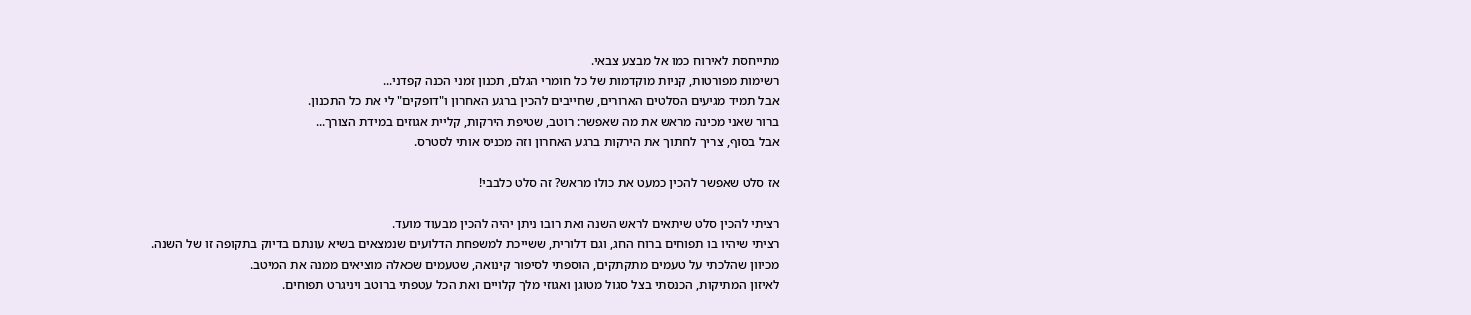מתייחסת לאירוח כמו אל מבצע צבאי.
רשימות מפורטות, קניות מוקדמות של כל חומרי הגלם, תכנון זמני הכנה קפדני...
אבל תמיד מגיעים הסלטים הארורים, שחייבים להכין ברגע האחרון ו"דופקים" לי את כל התכנון.
ברור שאני מכינה מראש את מה שאפשר: רוטב, שטיפת הירקות, קליית אגוזים במידת הצורך...
אבל בסוף, צריך לחתוך את הירקות ברגע האחרון וזה מכניס אותי לסטרס.

אז סלט שאפשר להכין כמעט את כולו מראש? זה סלט כלבבי!

רציתי להכין סלט שיתאים לראש השנה ואת רובו ניתן יהיה להכין מבעוד מועד.
רציתי שיהיו בו תפוחים ברוח החג, וגם דלורית, ששייכת למשפחת הדלועים שנמצאים בשיא עונתם בדיוק בתקופה זו של השנה.
מכיוון שהלכתי על טעמים מתקתקים, הוספתי לסיפור קינואה, שטעמים שכאלה מוציאים ממנה את המיטב.
לאיזון המתיקות, הכנסתי בצל סגול מטוגן ואגוזי מלך קלויים ואת הכל עטפתי ברוטב ויניגרט תפוחים.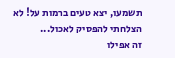תשמעו, יצא טעים ברמות על! לא הצלחתי להפסיק לאכול...
זה אפילו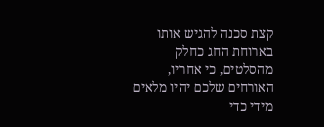קצת סכנה להגיש אותו בארוחת החג כחלק מהסלטים, כי אחריו, האורחים שלכם יהיו מלאים מידי כדי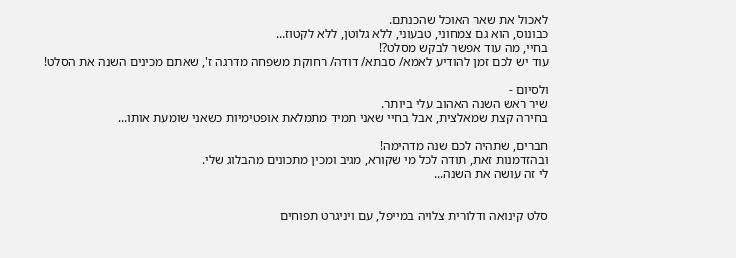לאכול את שאר האוכל שהכנתם.
כבונוס, הוא גם צמחוני, טבעוני, ללא גלוטן, ללא לקטוז...
בחיי, מה עוד אפשר לבקש מסלט?!
עוד יש לכם זמן להודיע לאמא/ סבתא/ דודה/ רחוקת משפחה מדרגה ז', שאתם מכינים השנה את הסלט!

ולסיום -
שיר ראש השנה האהוב עלי ביותר.
בחירה קצת שמאלצית, אבל בחיי שאני תמיד מתמלאת אופטימיות כשאני שומעת אותו...

חברים, שתהיה לכם שנה מדהימה!
ובהזדמנות זאת, תודה לכל מי שקורא, מגיב ומכין מתכונים מהבלוג שלי.
לי זה עושה את השנה...


סלט קינואה ודלורית צלויה במייפל, עם ויניגרט תפוחים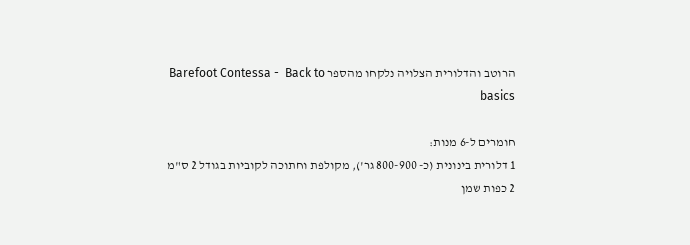הרוטב והדלורית הצלויה נלקחו מהספר Barefoot Contessa -  Back to basics

חומרים ל-6 מנות:
1 דלורית בינונית (כ- 800-900 גר'), מקולפת וחתוכה לקוביות בגודל 2 ס"מ
2 כפות שמן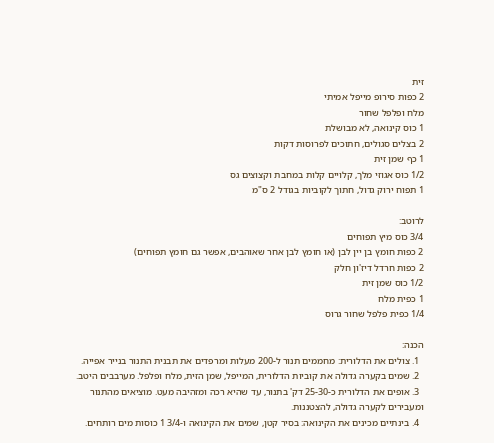זית
2 כפות סירופ מייפל אמיתי
מלח ופלפל שחור
1 כוס קינואה, לא מבושלת
2 בצלים סגולים, חתוכים לפרוסות דקות
1 כף שמן זית
1/2 כוס אגוזי מלך, קלויים קלות במחבת וקצוצים גס
1 תפוח ירוק גדול, חתוך לקוביות בגודל 2 ס"מ

לרוטב:
3/4 כוס מיץ תפוחים
2 כפות חומץ בן יין לבן (או חומץ לבן אחר שאוהבים, אפשר גם חומץ תפוחים)
2 כפות חרדל דיז'ון חלק
1/2 כוס שמן זית
1 כפית מלח
1/4 כפית פלפל שחור גרוס

הכנה:
  1. צולים את הדלורית: מחממים תנור ל-200 מעלות ומרפדים את תבנית התנור בנייר אפייה.
  2. שמים בקערה גדולה את קוביות הדלורית, המייפל, שמן הזית, מלח ופלפל. מערבבים היטב.
  3. אופים את הדלורית כ-25-30 דק' בתנור, עד שהיא רכה ומזהיבה מעט. מוציאים מהתנור ומעבירים לקערה גדולה, להצטננות.
  4. בינתיים מכינים את הקינואה: בסיר קטן, שמים את הקינואה ו-3/4 1 כוסות מים רותחים.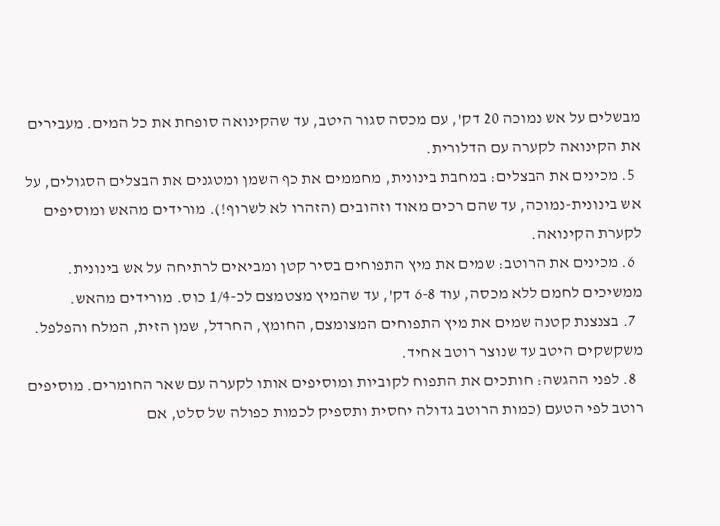מבשלים על אש נמוכה 20 דק', עם מכסה סגור היטב, עד שהקינואה סופחת את כל המים. מעבירים את הקינואה לקערה עם הדלורית.
  5. מכינים את הבצלים: במחבת בינונית, מחממים את כף השמן ומטגנים את הבצלים הסגולים, על אש בינונית-נמוכה, עד שהם רכים מאוד וזהובים (הזהרו לא לשרוף!). מורידים מהאש ומוסיפים לקערת הקינואה.
  6. מכינים את הרוטב: שמים את מיץ התפוחים בסיר קטן ומביאים לרתיחה על אש בינונית. ממשיכים לחמם ללא מכסה, עוד 6-8 דק', עד שהמיץ מצטמצם לכ-1/4 כוס. מורידים מהאש.
  7. בצנצנת קטנה שמים את מיץ התפוחים המצומצם, החומץ, החרדל, שמן הזית, המלח והפלפל. משקשקים היטב עד שנוצר רוטב אחיד.
  8. לפני ההגשה: חותכים את התפוח לקוביות ומוסיפים אותו לקערה עם שאר החומרים. מוסיפים רוטב לפי הטעם (כמות הרוטב גדולה יחסית ותספיק לכמות כפולה של סלט, אם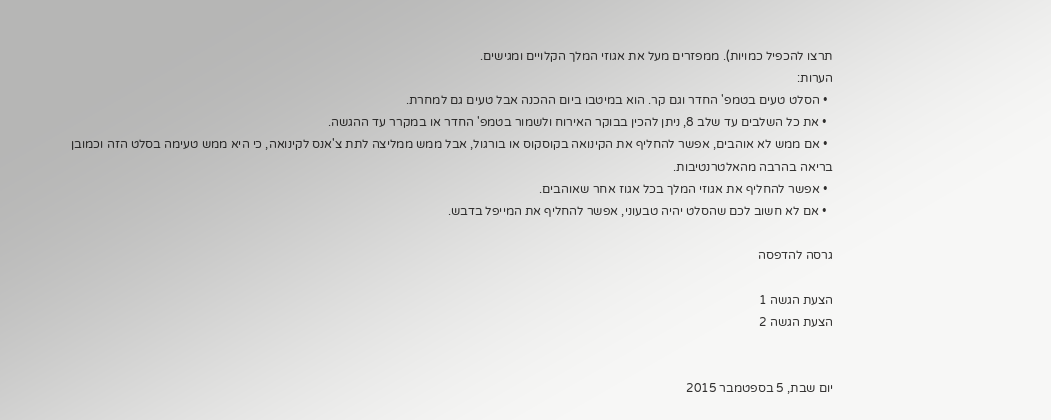תרצו להכפיל כמויות). ממפזרים מעל את אגוזי המלך הקלויים ומגישים.
הערות:
  • הסלט טעים בטמפ' החדר וגם קר. הוא במיטבו ביום ההכנה אבל טעים גם למחרת.
  • את כל השלבים עד שלב 8, ניתן להכין בבוקר האירוח ולשמור בטמפ' החדר או במקרר עד ההגשה.
  • אם ממש לא אוהבים, אפשר להחליף את הקינואה בקוסקוס או בורגול, אבל ממש ממליצה לתת צ'אנס לקינואה, כי היא ממש טעימה בסלט הזה וכמובן בריאה בהרבה מהאלטרנטיבות.
  • אפשר להחליף את אגוזי המלך בכל אגוז אחר שאוהבים.
  • אם לא חשוב לכם שהסלט יהיה טבעוני, אפשר להחליף את המייפל בדבש.

גרסה להדפסה

הצעת הגשה 1
הצעת הגשה 2


יום שבת, 5 בספטמבר 2015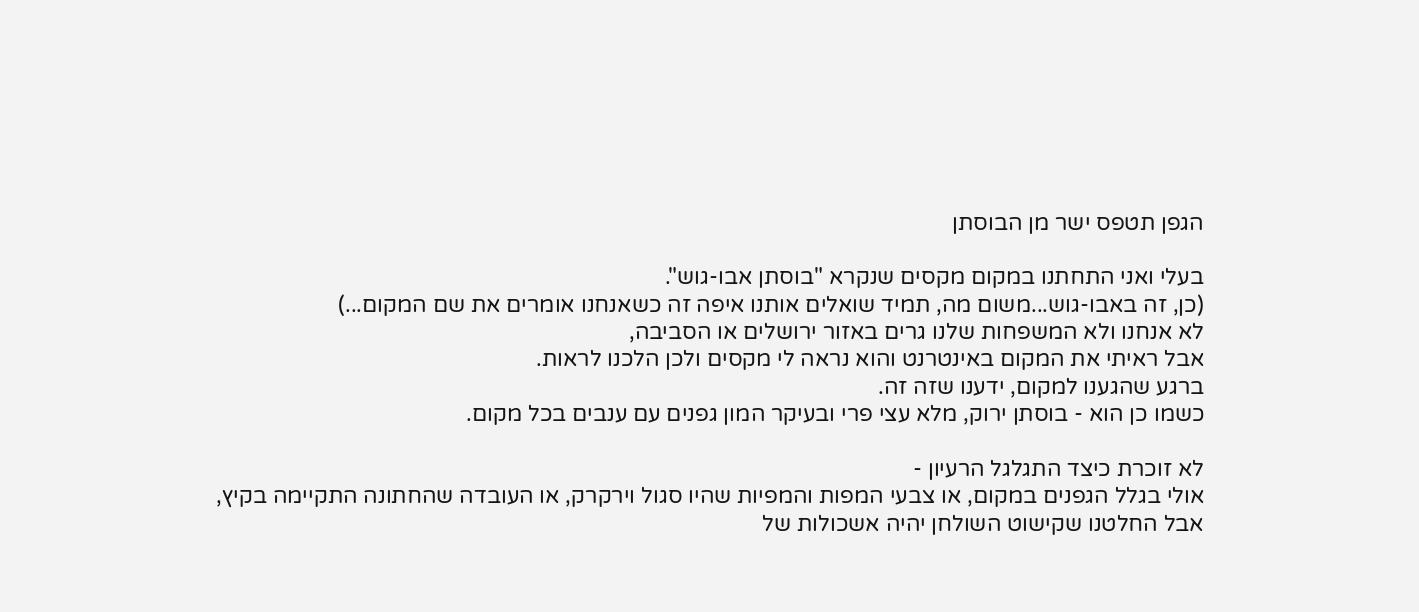הגפן תטפס ישר מן הבוסתן

בעלי ואני התחתנו במקום מקסים שנקרא "בוסתן אבו-גוש".
(כן, זה באבו-גוש...משום מה, תמיד שואלים אותנו איפה זה כשאנחנו אומרים את שם המקום...)
לא אנחנו ולא המשפחות שלנו גרים באזור ירושלים או הסביבה,
אבל ראיתי את המקום באינטרנט והוא נראה לי מקסים ולכן הלכנו לראות.
ברגע שהגענו למקום, ידענו שזה זה.
כשמו כן הוא - בוסתן ירוק, מלא עצי פרי ובעיקר המון גפנים עם ענבים בכל מקום.

לא זוכרת כיצד התגלגל הרעיון -
אולי בגלל הגפנים במקום, או צבעי המפות והמפיות שהיו סגול וירקרק, או העובדה שהחתונה התקיימה בקיץ,
אבל החלטנו שקישוט השולחן יהיה אשכולות של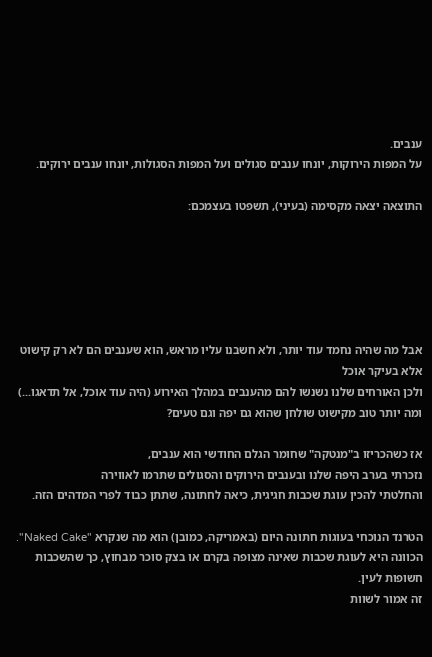ענבים.
על המפות הירוקות, יונחו ענבים סגולים ועל המפות הסגולות, יונחו ענבים ירוקים.

התוצאה יצאה מקסימה (בעיני), תשפטו בעצמכם:






אבל מה שהיה נחמד עוד יותר, ולא חשבנו עליו מראש, הוא שענבים הם לא רק קישוט אלא בעיקר אוכל
ולכן האורחים שלנו נשנשו להם מהענבים במהלך האירוע (היה עוד אוכל, אל תדאגו...)
ומה יותר טוב מקישוט שולחן שהוא גם יפה וגם טעים?

אז כשהכריזו ב"מנטקה" שחומר הגלם החודשי הוא ענבים,
נזכרתי בערב היפה שלנו ובענבים הירוקים והסגולים שתרמו לאווירה
והחלטתי להכין עוגת שכבות חגיגית, כיאה לחתונה, שתתן כבוד לפרי המדהים הזה.

הטרנד הנוכחי בעוגות חתונה היום (באמריקה, כמובן) הוא מה שנקרא "Naked Cake".
הכוונה היא לעוגת שכבות שאינה מצופה בקרם או בצק סוכר מבחוץ, כך שהשכבות חשופות לעין.
זה אמור לשוות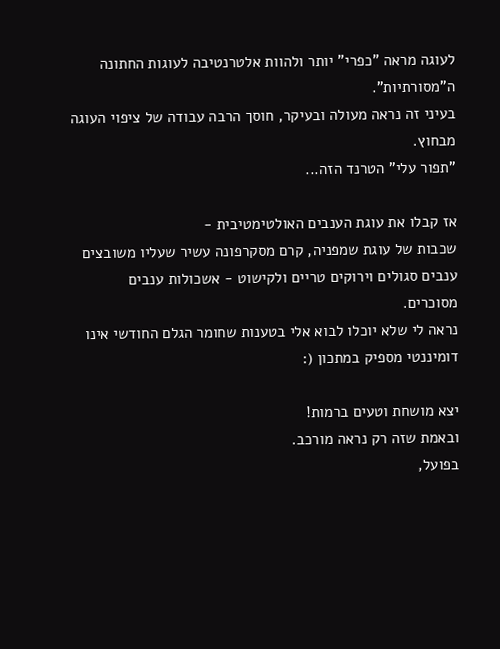לעוגה מראה "כפרי" יותר ולהוות אלטרנטיבה לעוגות החתונה ה"מסורתיות".
בעיני זה נראה מעולה ובעיקר, חוסך הרבה עבודה של ציפוי העוגה מבחוץ.
"תפור עלי" הטרנד הזה...

אז קבלו את עוגת הענבים האולטימטיבית -
שכבות של עוגת שמפניה, קרם מסקרפונה עשיר שעליו משובצים ענבים סגולים וירוקים טריים ולקישוט - אשכולות ענבים מסוכרים.
נראה לי שלא יוכלו לבוא אלי בטענות שחומר הגלם החודשי אינו דומיננטי מספיק במתכון (:

יצא מושחת וטעים ברמות!
ובאמת שזה רק נראה מורכב.
בפועל,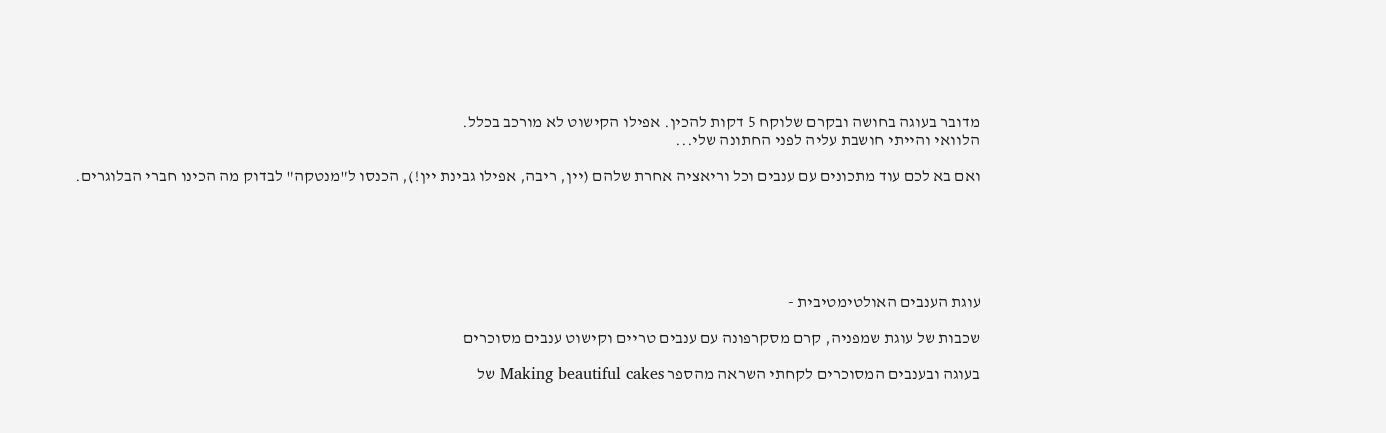מדובר בעוגה בחושה ובקרם שלוקח 5 דקות להכין. אפילו הקישוט לא מורכב בכלל.
הלוואי והייתי חושבת עליה לפני החתונה שלי...

ואם בא לכם עוד מתכונים עם ענבים וכל וריאציה אחרת שלהם (יין, ריבה, אפילו גבינת יין!), הכנסו ל"מנטקה" לבדוק מה הכינו חברי הבלוגרים.






עוגת הענבים האולטימטיבית -

שכבות של עוגת שמפניה, קרם מסקרפונה עם ענבים טריים וקישוט ענבים מסוכרים

בעוגה ובענבים המסוכרים לקחתי השראה מהספר Making beautiful cakes של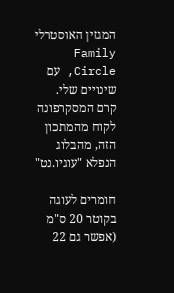המגזין האוסטרלי Family Circle, עם שינויים שלי.
קרם המסקרפונה לקוח מהמתכון הזה, מהבלוג הנפלא "עוגיו.נט"

חומרים לעוגה בקוטר 20 ס"מ (אפשר גם 22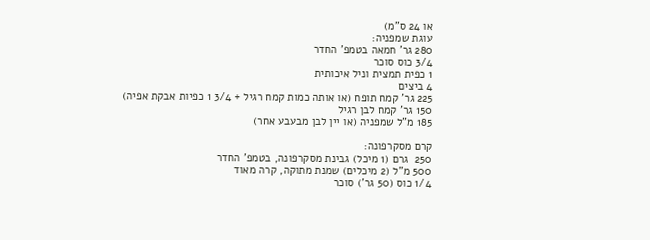או 24 ס"מ)
עוגת שמפניה:
280 גר' חמאה בטמפ' החדר
3/4 כוס סוכר
1 כפית תמצית וניל איכותית
4 ביצים
225 גר' קמח תופח (או אותה כמות קמח רגיל + 3/4 1 כפיות אבקת אפיה)
150 גר' קמח לבן רגיל
185 מ"ל שמפניה (או יין לבן מבעבע אחר)

קרם מסקרפונה:
250  גרם (1 מיכל) גבינת מסקרפונה, בטמפ' החדר
500 מ"ל (2 מיכלים) שמנת מתוקה, קרה מאוד
1/4 כוס (50 גר') סוכר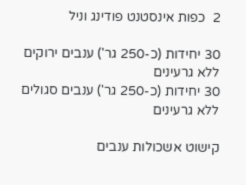2  כפות אינסטנט פודינג וניל

30 יחידות (כ-250 גר') ענבים ירוקים ללא גרעינים
30 יחידות (כ-250 גר') ענבים סגולים ללא גרעינים

קישוט אשכולות ענבים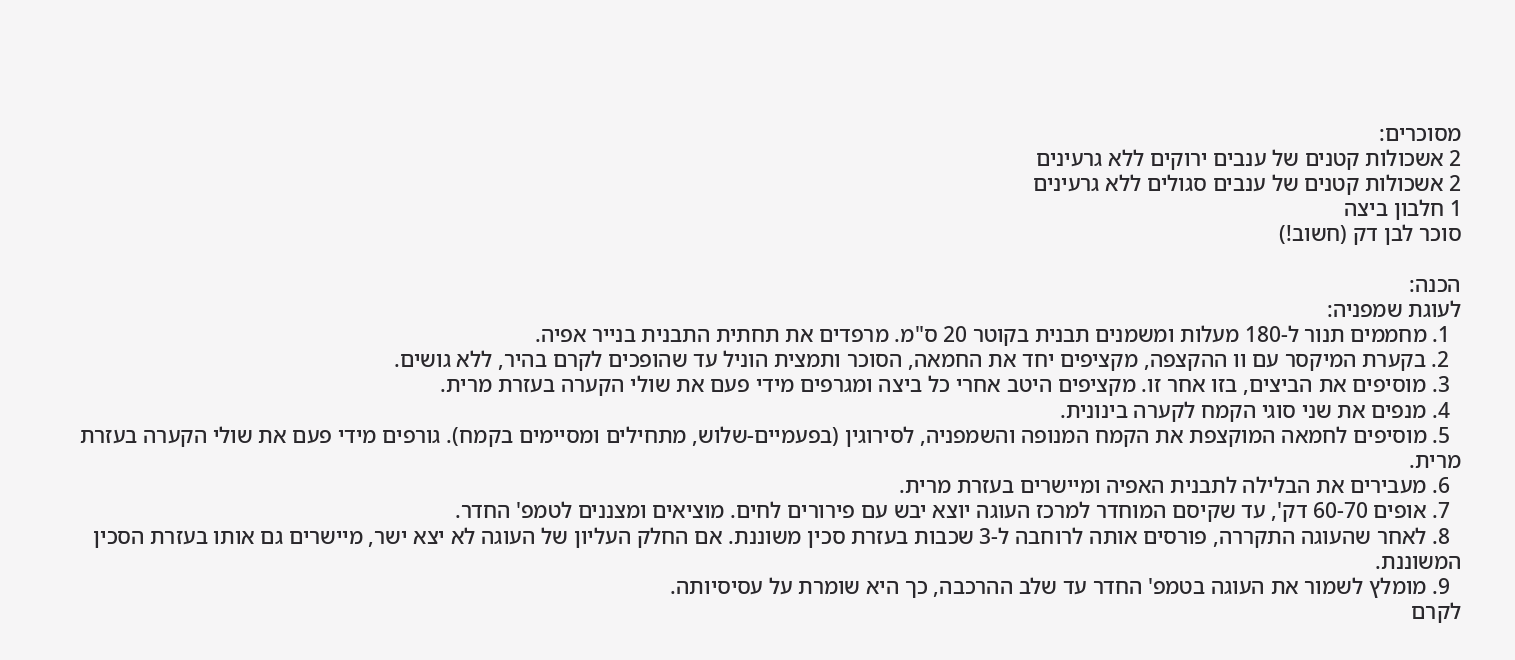מסוכרים:
2 אשכולות קטנים של ענבים ירוקים ללא גרעינים
2 אשכולות קטנים של ענבים סגולים ללא גרעינים
1 חלבון ביצה
סוכר לבן דק (חשוב!)

הכנה:
לעוגת שמפניה:
  1. מחממים תנור ל-180 מעלות ומשמנים תבנית בקוטר 20 ס"מ. מרפדים את תחתית התבנית בנייר אפיה.
  2. בקערת המיקסר עם וו ההקצפה, מקציפים יחד את החמאה, הסוכר ותמצית הוניל עד שהופכים לקרם בהיר, ללא גושים.
  3. מוסיפים את הביצים, בזו אחר זו. מקציפים היטב אחרי כל ביצה ומגרפים מידי פעם את שולי הקערה בעזרת מרית.
  4. מנפים את שני סוגי הקמח לקערה בינונית.
  5. מוסיפים לחמאה המוקצפת את הקמח המנופה והשמפניה, לסירוגין (בפעמיים-שלוש, מתחילים ומסיימים בקמח). גורפים מידי פעם את שולי הקערה בעזרת מרית.
  6. מעבירים את הבלילה לתבנית האפיה ומיישרים בעזרת מרית.
  7. אופים 60-70 דק', עד שקיסם המוחדר למרכז העוגה יוצא יבש עם פירורים לחים. מוציאים ומצננים לטמפ' החדר.
  8. לאחר שהעוגה התקררה, פורסים אותה לרוחבה ל-3 שכבות בעזרת סכין משוננת. אם החלק העליון של העוגה לא יצא ישר, מיישרים גם אותו בעזרת הסכין המשוננת.
  9. מומלץ לשמור את העוגה בטמפ' החדר עד שלב ההרכבה, כך היא שומרת על עסיסיותה.
לקרם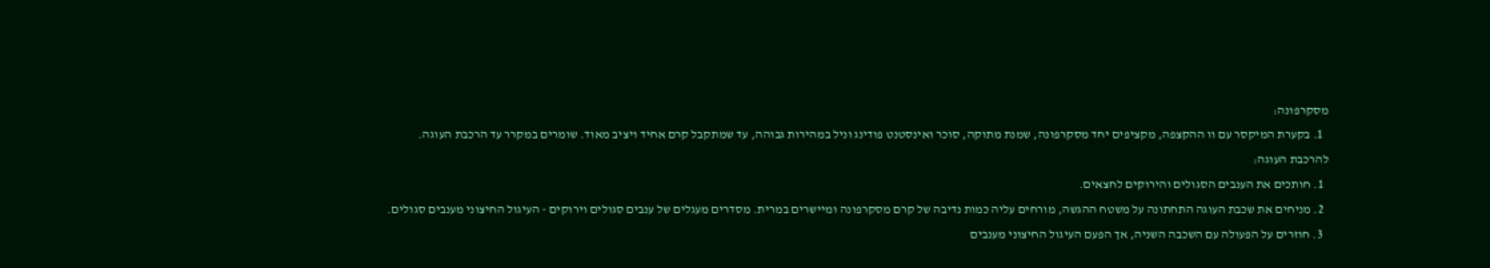מסקרפונה:
  1. בקערת המיקסר עם וו ההקצפה, מקציפים יחד מסקרפונה, שמנת מתוקה, סוכר ואינסטנט פודינג וניל במהירות גבוהה, עד שמתקבל קרם אחיד ויציב מאוד. שומרים במקרר עד הרכבת העוגה.
להרכבת העוגה:
  1. חותכים את הענבים הסגולים והירוקים לחצאים.
  2. מניחים את שכבת העוגה התחתונה על משטח ההגשה, מורחים עליה כמות נדיבה של קרם מסקרפונה ומיישרים במרית. מסדרים מעגלים של ענבים סגולים וירוקים - העיגול החיצוני מענבים סגולים.
  3. חוזרים על הפעולה עם השכבה השניה, אך הפעם העיגול החיצוני מענבים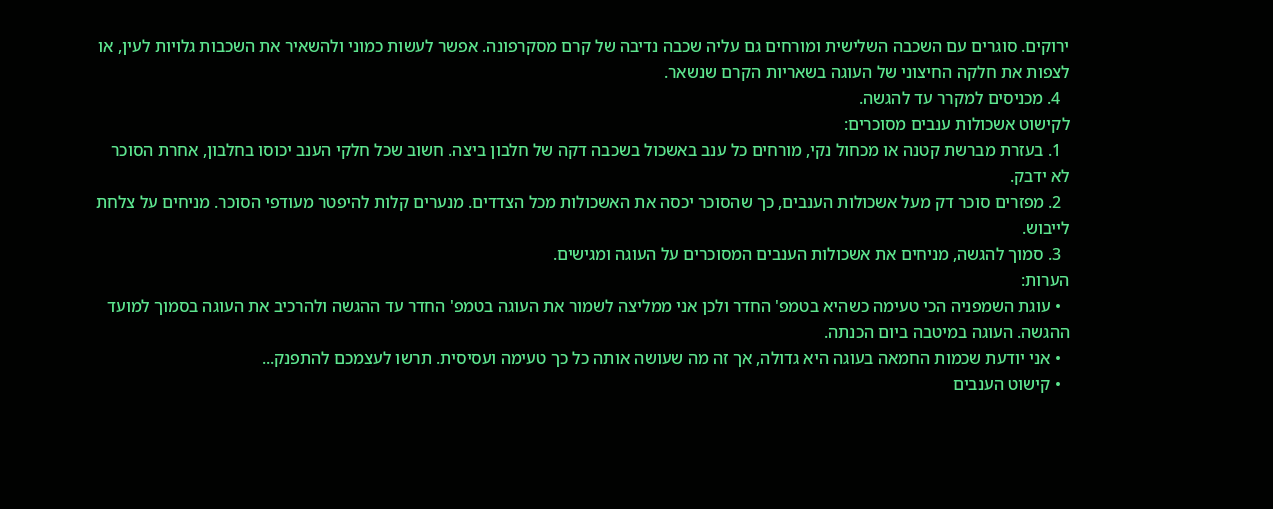ירוקים. סוגרים עם השכבה השלישית ומורחים גם עליה שכבה נדיבה של קרם מסקרפונה. אפשר לעשות כמוני ולהשאיר את השכבות גלויות לעין, או לצפות את חלקה החיצוני של העוגה בשאריות הקרם שנשאר.
  4. מכניסים למקרר עד להגשה.
לקישוט אשכולות ענבים מסוכרים:
  1. בעזרת מברשת קטנה או מכחול נקי, מורחים כל ענב באשכול בשכבה דקה של חלבון ביצה. חשוב שכל חלקי הענב יכוסו בחלבון, אחרת הסוכר לא ידבק.
  2. מפזרים סוכר דק מעל אשכולות הענבים, כך שהסוכר יכסה את האשכולות מכל הצדדים. מנערים קלות להיפטר מעודפי הסוכר. מניחים על צלחת לייבוש.
  3. סמוך להגשה, מניחים את אשכולות הענבים המסוכרים על העוגה ומגישים.
הערות:
  • עוגת השמפניה הכי טעימה כשהיא בטמפ' החדר ולכן אני ממליצה לשמור את העוגה בטמפ' החדר עד ההגשה ולהרכיב את העוגה בסמוך למועד ההגשה. העוגה במיטבה ביום הכנתה.
  • אני יודעת שכמות החמאה בעוגה היא גדולה, אך זה מה שעושה אותה כל כך טעימה ועסיסית. תרשו לעצמכם להתפנק...
  • קישוט הענבים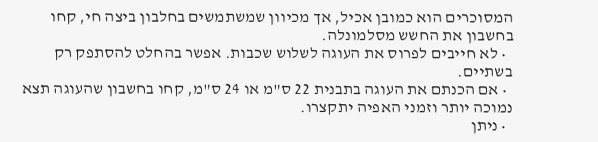המסוכרים הוא כמובן אכיל, אך מכיוון שמשתמשים בחלבון ביצה חי, קחו בחשבון את החשש מסלמונלה.
  • לא חייבים לפרוס את העוגה לשלוש שכבות. אפשר בהחלט להסתפק רק בשתיים.
  • אם הכנתם את העוגה בתבנית 22 ס"מ או 24 ס"מ, קחו בחשבון שהעוגה תצא נמוכה יותר וזמני האפיה יתקצרו.
  • ניתן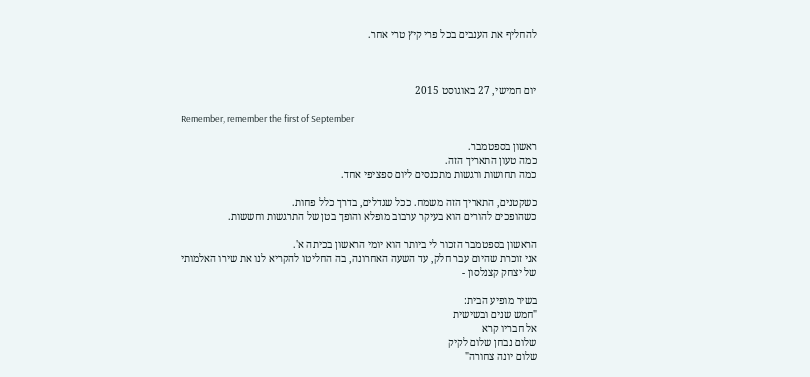להחליף את הענבים בכל פרי קיץ טרי אחר.



יום חמישי, 27 באוגוסט 2015

Remember, remember the first of September

ראשון בספטמבר.
כמה טעון התאריך הזה.
כמה תחושות ורגשות מתכנסים ליום ספציפי אחד.

כשקטנים, התאריך הזה משמח. ככל שגדלים, בדרך כלל פחות.
כשהופכים להורים הוא בעיקר ערבוב מופלא והופך בטן של התרגשות וחששות.

הראשון בספטמבר הזכור לי ביותר הוא יומי הראשון בכיתה א'.
אני זוכרת שהיום עבר חלק, עד השעה האחרונה, בה החליטו להקריא לנו את שירו האלמותי של יצחק קצנלסון -

בשיר מופיע הבית:
"חמש שנים ובשישית
אל חבריו קרא
שלום נבחן שלום לקיק
שלום יונה צחורה"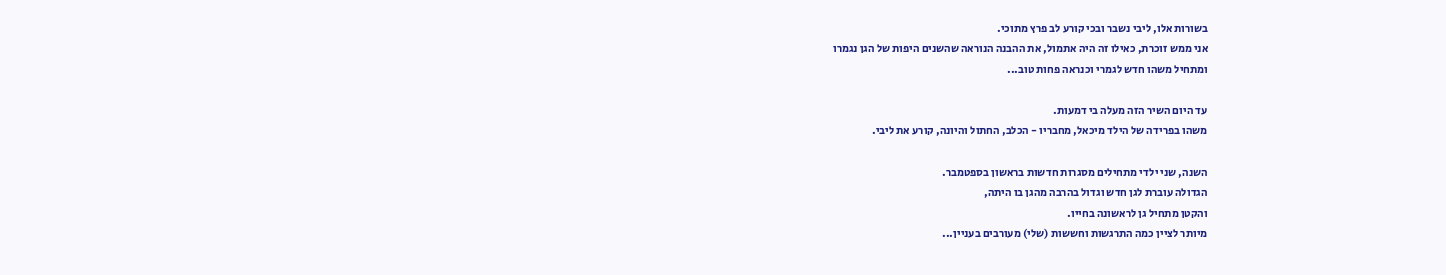בשורות אלו, ליבי נשבר ובכי קורע לב פרץ מתוכי.
אני ממש זוכרת, כאילו זה היה אתמול, את ההבנה הנוראה שהשנים היפות של הגן נגמרו
ומתחיל משהו חדש לגמרי וכנראה פחות טוב...

עד היום השיר הזה מעלה בי דמעות.
משהו בפרידה של הילד מיכאל, מחבריו - הכלב, החתול והיונה, קורע את ליבי.

השנה, שני ילדי מתחילים מסגרות חדשות בראשון בספטמבר.
הגדולה עוברת לגן חדש וגדול בהרבה מהגן בו היתה,
והקטן מתחיל גן לראשונה בחייו.
מיותר לציין כמה התרגשות וחששות (שלי) מעורבים בעניין...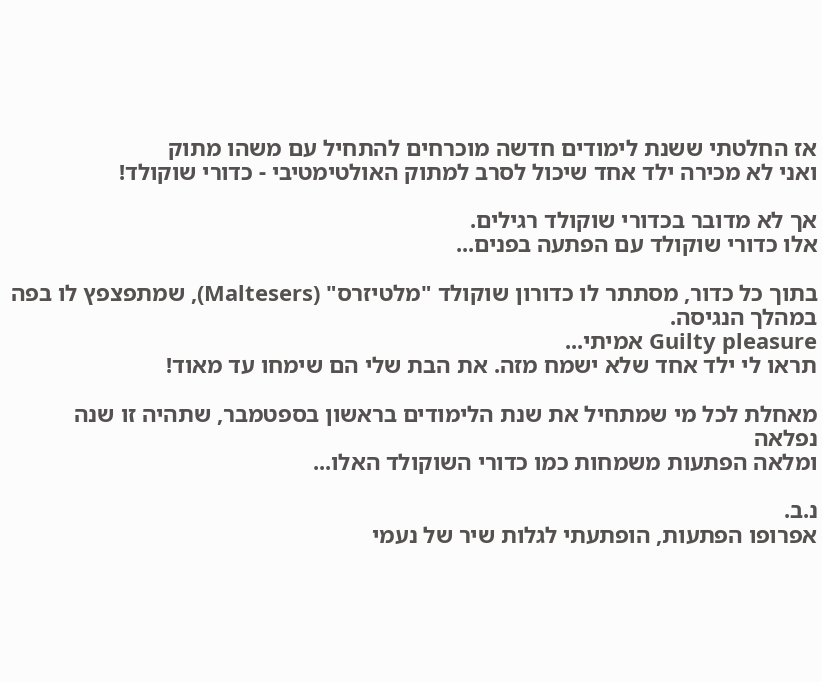אז החלטתי ששנת לימודים חדשה מוכרחים להתחיל עם משהו מתוק
ואני לא מכירה ילד אחד שיכול לסרב למתוק האולטימטיבי - כדורי שוקולד!

אך לא מדובר בכדורי שוקולד רגילים.
אלו כדורי שוקולד עם הפתעה בפנים...

בתוך כל כדור, מסתתר לו כדורון שוקולד "מלטיזרס" (Maltesers), שמתפצפץ לו בפה במהלך הנגיסה.
Guilty pleasure אמיתי...
תראו לי ילד אחד שלא ישמח מזה. את הבת שלי הם שימחו עד מאוד!

מאחלת לכל מי שמתחיל את שנת הלימודים בראשון בספטמבר, שתהיה זו שנה נפלאה
ומלאה הפתעות משמחות כמו כדורי השוקולד האלו...

נ.ב.
אפרופו הפתעות, הופתעתי לגלות שיר של נעמי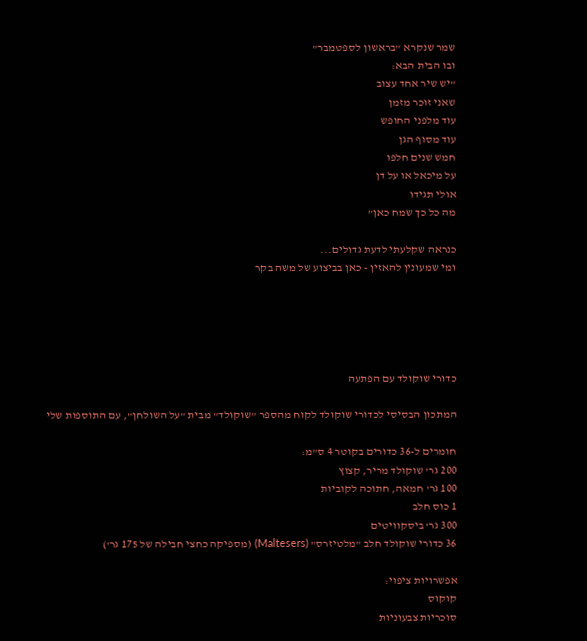שמר שנקרא "בראשון לספטמבר"
ובו הבית הבא:
"יש שיר אחד עצוב
שאני זוכר מזמן
עוד מלפני החופש
עוד מסוף הגן
חמש שנים חלפו
על מיכאל או על דן
אולי תגידו
מה כל כך שמח כאן"

כנראה שקלעתי לדעת גדולים...
ומי שמעונין להאזין - כאן בביצוע של משה בקר





כדורי שוקולד עם הפתעה

המתכון הבסיסי לכדורי שוקולד לקוח מהספר "שוקולד" מבית "על השולחן", עם התוספות שלי

חומרים ל-36 כדורים בקוטר 4 ס"מ:
200 גר' שוקולד מריר, קצוץ
100 גר' חמאה, חתוכה לקוביות
1 כוס חלב
300 גר' ביסקוויטים
36 כדורי שוקולד חלב "מלטיזרס" (Maltesers) (מספיקה כחצי חבילה של 175 גר')

אפשרויות ציפוי:
קוקוס
סוכריות צבעוניות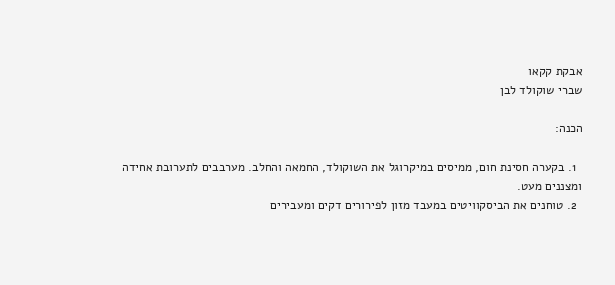אבקת קקאו
שברי שוקולד לבן

הכנה:

  1. בקערה חסינת חום, ממיסים במיקרוגל את השוקולד, החמאה והחלב. מערבבים לתערובת אחידה ומצננים מעט.
  2. טוחנים את הביסקוויטים במעבד מזון לפירורים דקים ומעבירים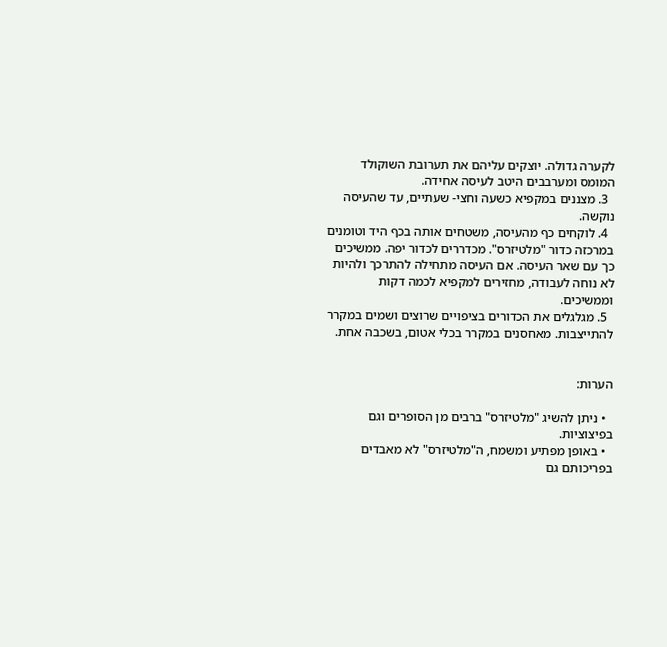לקערה גדולה. יוצקים עליהם את תערובת השוקולד המומס ומערבבים היטב לעיסה אחידה.
  3. מצננים במקפיא כשעה וחצי- שעתיים, עד שהעיסה נוקשה.
  4. לוקחים כף מהעיסה, משטחים אותה בכף היד וטומנים במרכזה כדור "מלטיזרס". מכדררים לכדור יפה. ממשיכים כך עם שאר העיסה. אם העיסה מתחילה להתרכך ולהיות לא נוחה לעבודה, מחזירים למקפיא לכמה דקות וממשיכים.
  5. מגלגלים את הכדורים בציפויים שרוצים ושמים במקרר להתייצבות. מאחסנים במקרר בכלי אטום, בשכבה אחת.


הערות:

  • ניתן להשיג "מלטיזרס" ברבים מן הסופרים וגם בפיצוציות.
  • באופן מפתיע ומשמח, ה"מלטיזרס" לא מאבדים בפריכותם גם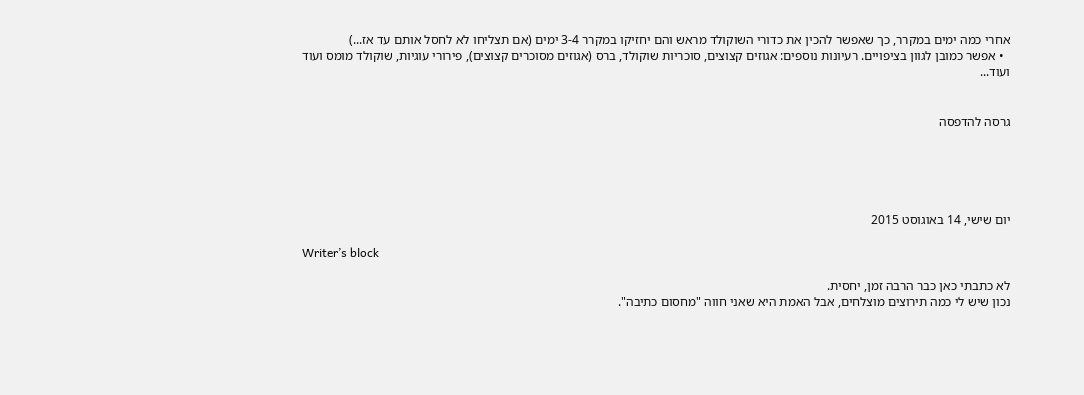אחרי כמה ימים במקרר, כך שאפשר להכין את כדורי השוקולד מראש והם יחזיקו במקרר 3-4 ימים (אם תצליחו לא לחסל אותם עד אז...)
  • אפשר כמובן לגוון בציפויים. רעיונות נוספים: אגוזים קצוצים, סוכריות שוקולד, ברס (אגוזים מסוכרים קצוצים), פירורי עוגיות, שוקולד מומס ועוד ועוד...


גרסה להדפסה





יום שישי, 14 באוגוסט 2015

Writer’s block

לא כתבתי כאן כבר הרבה זמן, יחסית.
נכון שיש לי כמה תירוצים מוצלחים, אבל האמת היא שאני חווה "מחסום כתיבה".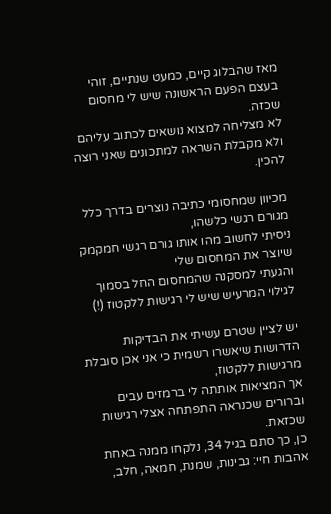מאז שהבלוג קיים, כמעט שנתיים, זוהי בעצם הפעם הראשונה שיש לי מחסום שכזה.
לא מצליחה למצוא נושאים לכתוב עליהם ולא מקבלת השראה למתכונים שאני רוצה להכין.

מכיוון שמחסומי כתיבה נוצרים בדרך כלל מגורם רגשי כלשהו,
ניסיתי לחשוב מהו אותו גורם רגשי חמקמק שיוצר את המחסום שלי
והגעתי למסקנה שהמחסום החל בסמוך לגילוי המרעיש שיש לי רגישות ללקטוז (!)

יש לציין שטרם עשיתי את הבדיקות הדרושות שיאשרו רשמית כי אני אכן סובלת מרגישות ללקטוז,
אך המציאות אותתה לי ברמזים עבים וברורים שכנראה התפתחה אצלי רגישות שכזאת.
כן, כך סתם בגיל 34, נלקחו ממנה באחת אהבות חיי: גבינות, שמנת, חמאה, חלב,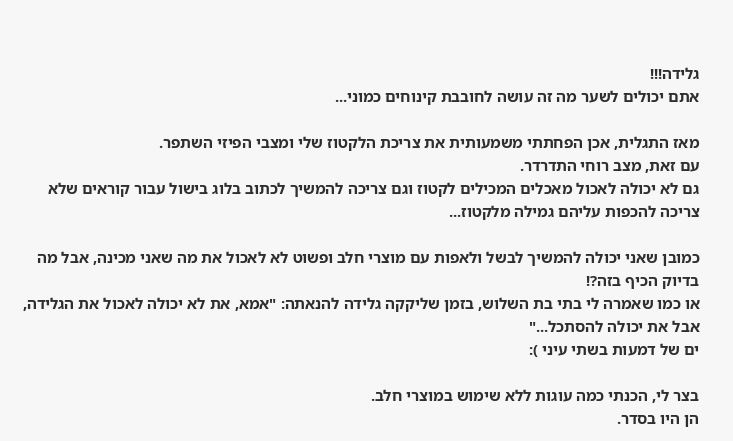גלידה!!!
אתם יכולים לשער מה זה עושה לחובבת קינוחים כמוני...

מאז התגלית, אכן הפחתתי משמעותית את צריכת הלקטוז שלי ומצבי הפיזי השתפר.
עם זאת, מצב רוחי התדרדר.
גם לא יכולה לאכול מאכלים המכילים לקטוז וגם צריכה להמשיך לכתוב בלוג בישול עבור קוראים שלא צריכה להכפות עליהם גמילה מלקטוז...

כמובן שאני יכולה להמשיך לבשל ולאפות עם מוצרי חלב ופשוט לא לאכול את מה שאני מכינה, אבל מה בדיוק הכיף בזה?!
או כמו שאמרה לי בתי בת השלוש, בזמן שליקקה גלידה להנאתה: "אמא, את לא יכולה לאכול את הגלידה, אבל את יכולה להסתכל..."
ים של דמעות בשתי עיני ):

בצר לי, הכנתי כמה עוגות ללא שימוש במוצרי חלב.
הן היו בסדר.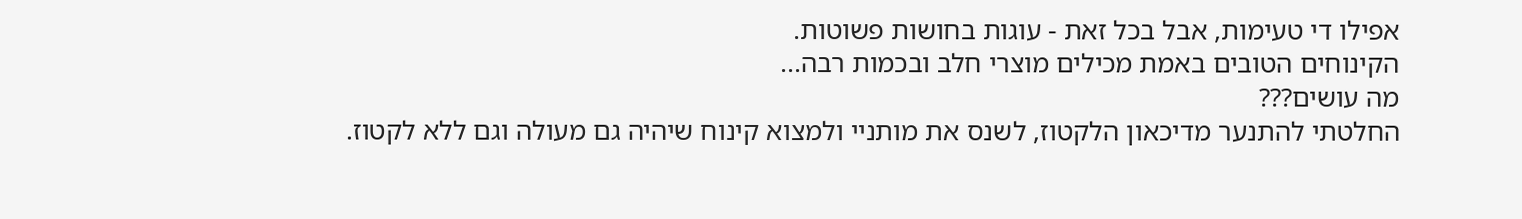אפילו די טעימות, אבל בכל זאת - עוגות בחושות פשוטות.
הקינוחים הטובים באמת מכילים מוצרי חלב ובכמות רבה...
מה עושים???
החלטתי להתנער מדיכאון הלקטוז, לשנס את מותניי ולמצוא קינוח שיהיה גם מעולה וגם ללא לקטוז.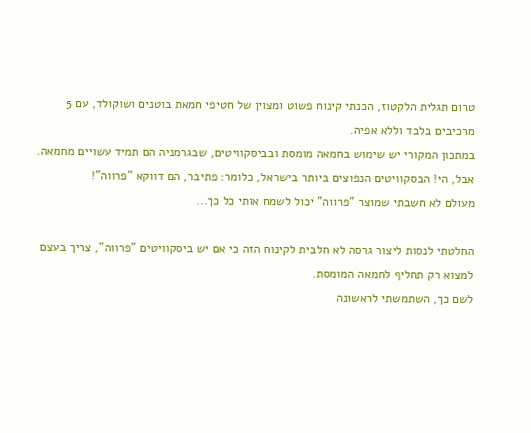טרום תגלית הלקטוז, הכנתי קינוח פשוט ומצוין של חטיפי חמאת בוטנים ושוקולד, עם 5 מרכיבים בלבד וללא אפיה.
במתכון המקורי יש שימוש בחמאה מומסת ובביסקוויטים, שבגרמניה הם תמיד עשויים מחמאה.
אבל, הי! הבסקוויטים הנפוצים ביותר בישראל, כלומר: פתיבר, הם דווקא "פרווה"!
מעולם לא חשבתי שמוצר "פרווה" יכול לשמח אותי כל כך...

החלטתי לנסות ליצור גרסה לא חלבית לקינוח הזה כי אם יש ביסקוויטים "פרווה", צריך בעצם למצוא רק תחליף לחמאה המומסת.
לשם כך, השתמשתי לראשונה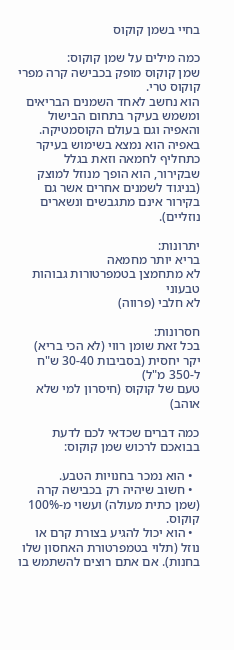בחיי בשמן קוקוס

כמה מילים על שמן קוקוס:
שמן קוקוס מופק בכבישה קרה מפרי קוקוס טרי.
הוא נחשב לאחד השמנים הבריאים ומשמש בעיקר בתחום הבישול והאפיה וגם בעולם הקוסמטיקה.
באפיה הוא נמצא בשימוש בעיקר כתחליף לחמאה וזאת בגלל שבקירור, הוא הופך מנוזל למוצק (בניגוד לשמנים אחרים אשר גם בקירור אינם מתגבשים ונשארים נוזליים).

יתרונות:
בריא יותר מחמאה
לא מתחמצן בטמפרטורות גבוהות
טבעוני
לא חלבי (פרווה)

חסרונות:
בכל זאת שומן רווי (לא הכי בריא)
יקר יחסית (בסביבות 30-40 ש"ח ל-350 מ"ל)
טעם של קוקוס (חיסרון למי שלא אוהב)

כמה דברים שכדאי לכם לדעת בבואכם לרכוש שמן קוקוס:

  • הוא נמכר בחנויות הטבע.
  • חשוב שיהיה רק בכבישה קרה (שמן כתית מעולה) ועשוי מ-100% קוקוס.
  • הוא יכול להגיע בצורת קרם או נוזל (תלוי בטמפרטורת האחסון שלו בחנות). אם אתם רוצים להשתמש בו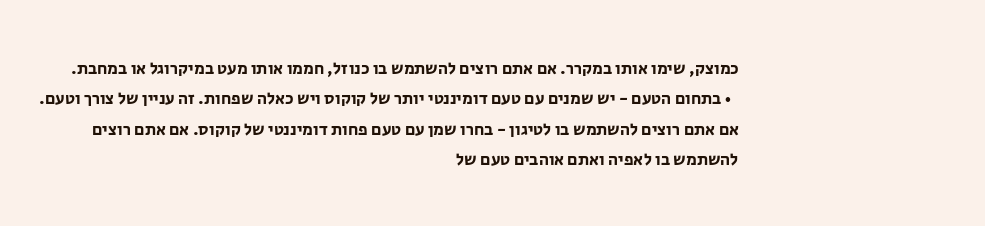כמוצק, שימו אותו במקרר. אם אתם רוצים להשתמש בו כנוזל, חממו אותו מעט במיקרוגל או במחבת.
  • בתחום הטעם - יש שמנים עם טעם דומיננטי יותר של קוקוס ויש כאלה שפחות. זה עניין של צורך וטעם. אם אתם רוצים להשתמש בו לטיגון - בחרו שמן עם טעם פחות דומיננטי של קוקוס. אם אתם רוצים להשתמש בו לאפיה ואתם אוהבים טעם של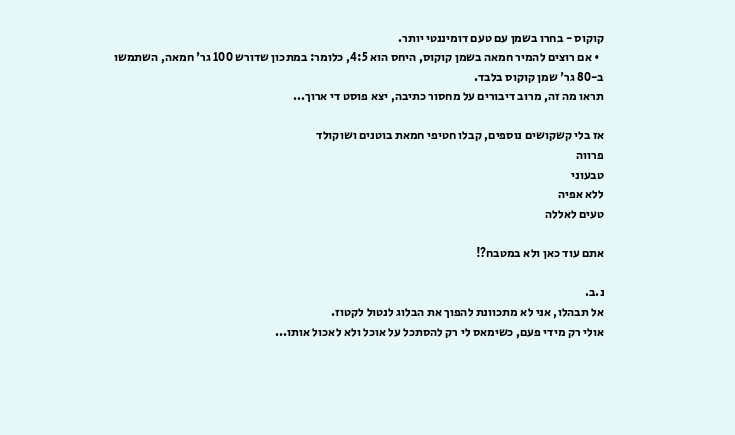קוקוס - בחרו בשמן עם טעם דומיננטי יותר.
  • אם רוצים להמיר חמאה בשמן קוקוס, היחס הוא 4:5, כלומר: במתכון שדורש 100 גר' חמאה, השתמשו ב-80 גר' שמן קוקוס בלבד.
תראו מה זה, מרוב דיבורים על מחסור כתיבה, יצא פוסט די ארוך...

אז בלי קשקושים נוספים, קבלו חטיפי חמאת בוטנים ושוקולד
פרווה
טבעוני
ללא אפיה
טעים לאללה

אתם עוד כאן ולא במטבח?!

נ.ב.
אל תבהלו, אני לא מתכוונת להפוך את הבלוג לנטול לקטוז.
אולי רק מידי פעם, כשימאס לי רק להסתכל על אוכל ולא לאכול אותו...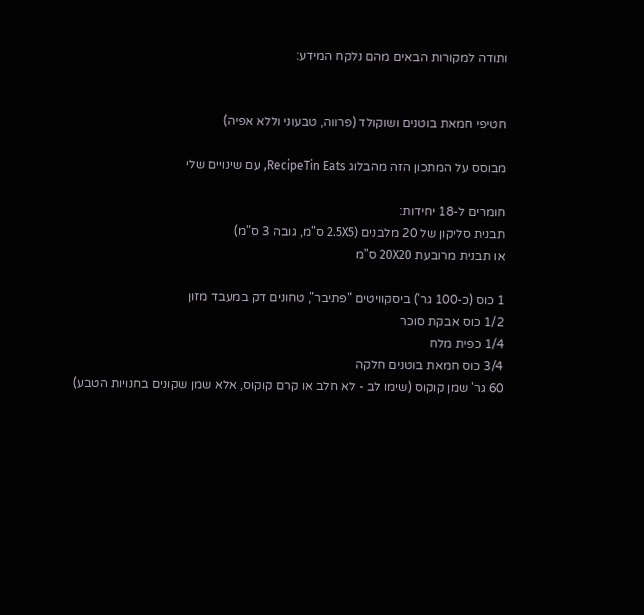ותודה למקורות הבאים מהם נלקח המידע:


חטיפי חמאת בוטנים ושוקולד (פרווה, טבעוני וללא אפיה)

מבוסס על המתכון הזה מהבלוג RecipeTin Eats, עם שינויים שלי

חומרים ל-18 יחידות:
תבנית סליקון של 20 מלבנים (2.5X5 ס"מ, גובה 3 ס"מ)
או תבנית מרובעת 20X20 ס"מ

1 כוס (כ-100 גר') ביסקוויטים "פתיבר", טחונים דק במעבד מזון
1/2 כוס אבקת סוכר
1/4 כפית מלח
3/4 כוס חמאת בוטנים חלקה
60 גר' שמן קוקוס (שימו לב - לא חלב או קרם קוקוס, אלא שמן שקונים בחנויות הטבע)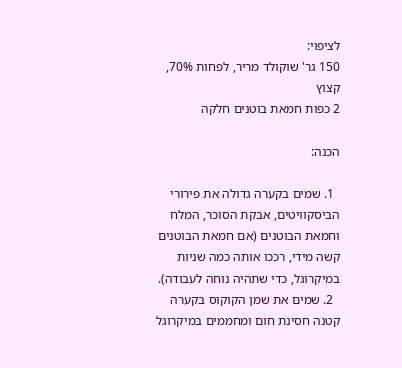לציפוי:
150 גר' שוקולד מריר, לפחות 70%, קצוץ
2 כפות חמאת בוטנים חלקה

הכנה:

  1. שמים בקערה גדולה את פירורי הביסקוויטים, אבקת הסוכר, המלח וחמאת הבוטנים (אם חמאת הבוטנים קשה מידי, רככו אותה כמה שניות במיקרוגל, כדי שתהיה נוחה לעבודה).
  2. שמים את שמן הקוקוס בקערה קטנה חסינת חום ומחממים במיקרוגל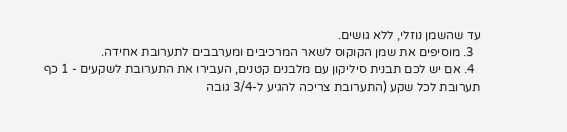עד שהשמן נוזלי, ללא גושים.
  3. מוסיפים את שמן הקוקוס לשאר המרכיבים ומערבבים לתערובת אחידה.
  4. אם יש לכם תבנית סיליקון עם מלבנים קטנים, העבירו את התערובת לשקעים - 1 כף תערובת לכל שקע (התערובת צריכה להגיע ל-3/4 גובה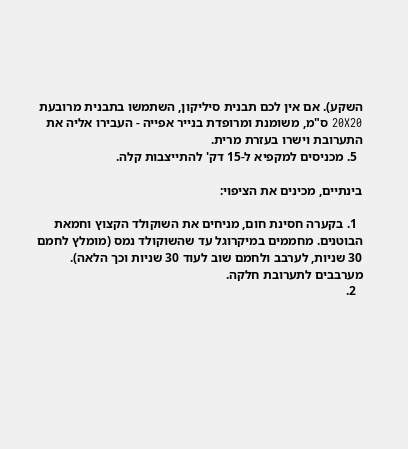השקע). אם אין לכם תבנית סיליקון, השתמשו בתבנית מרובעת 20X20 ס"מ, משומנת ומרופדת בנייר אפייה - העבירו אליה את התערובת וישרו בעזרת מרית.
  5. מכניסים למקפיא ל-15 דק' להתייצבות קלה.

בינתיים, מכינים את הציפוי:

  1. בקערה חסינת חום, מניחים את השוקולד הקצוץ וחמאת הבוטנים. מחממים במיקרוגל עד שהשוקולד נמס (מומלץ לחמם 30 שניות, לערבב ולחמם שוב לעוד 30 שניות וכך הלאה). מערבבים לתערובת חלקה.
  2.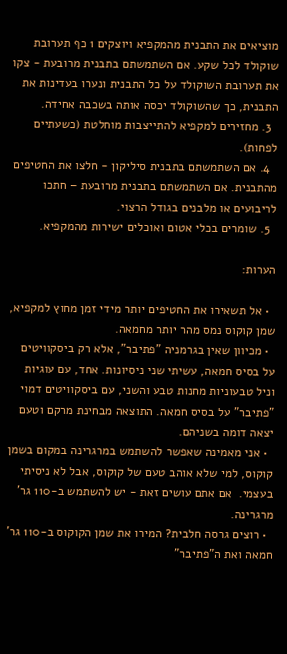מוציאים את התבנית מהמקפיא ויוצקים 1 כף תערובת שוקולד לכל שקע. אם השתמשתם בתבנית מרובעת - צקו את תערובת השוקולד על כל התבנית ונערו בעדינות את התבנית, כך שהשוקולד יכסה אותה בשכבה אחידה.
  3. מחזירים למקפיא להתייצבות מוחלטת (כשעתיים לפחות).
  4. אם השתמשתם בתבנית סיליקון - חלצו את החטיפים מהתבנית. אם השתמשתם בתבנית מרובעת – חתכו לריבועים או מלבנים בגודל הרצוי.
  5. שומרים בכלי אטום ואוכלים ישירות מהמקפיא.

הערות:

  • אל תשאירו את החטיפים יותר מידי זמן מחוץ למקפיא, שמן קוקוס נמס מהר יותר מחמאה.
  • מכיוון שאין בגרמניה "פתיבר", אלא רק ביסקוויטים על בסיס חמאה, עשיתי שני ניסיונות. אחד, עם עוגיות וניל טבעוניות מחנות טבע והשני, עם ביסקוויטים דמוי "פתיבר" על בסיס חמאה. התוצאה מבחינת מרקם וטעם יצאה דומה בשניהם.
  • אני מאמינה שאפשר להשתמש במרגרינה במקום בשמן קוקוס, למי שלא אוהב טעם של קוקוס, אבל לא ניסיתי בעצמי.  אם אתם עושים זאת - יש להשתמש ב-110 גר' מרגרינה.
  • רוצים גרסה חלבית? המירו את שמן הקוקוס ב-110 גר' חמאה ואת ה"פתיבר"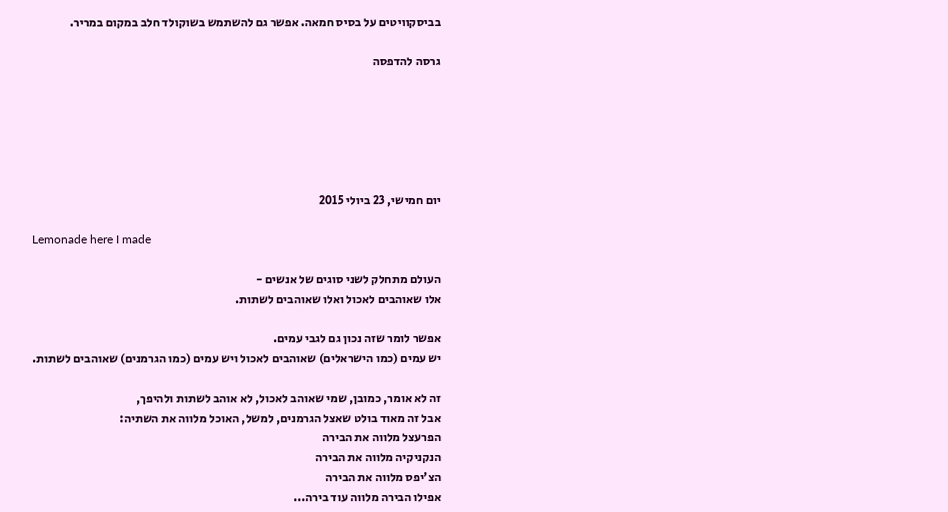בביסקוויטים על בסיס חמאה. אפשר גם להשתמש בשוקולד חלב במקום במריר.

גרסה להדפסה






יום חמישי, 23 ביולי 2015

Lemonade here I made

העולם מתחלק לשני סוגים של אנשים -
אלו שאוהבים לאכול ואלו שאוהבים לשתות.

אפשר לומר שזה נכון גם לגבי עמים.
יש עמים (כמו הישראלים) שאוהבים לאכול ויש עמים (כמו הגרמנים) שאוהבים לשתות.

זה לא אומר, כמובן, שמי שאוהב לאכול, לא אוהב לשתות ולהיפך,
אבל זה מאוד בולט שאצל הגרמנים, למשל, האוכל מלווה את השתיה:
הפרעצל מלווה את הבירה
הנקניקיה מלווה את הבירה
הצ'יפס מלווה את הבירה
אפילו הבירה מלווה עוד בירה...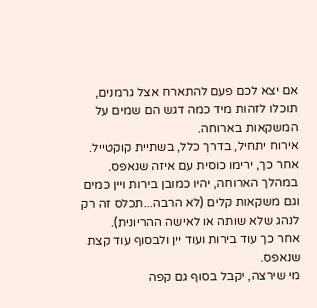אם יצא לכם פעם להתארח אצל גרמנים, תוכלו לזהות מיד כמה דגש הם שמים על המשקאות בארוחה.
אירוח יתחיל, בדרך כלל, בשתיית קוקטייל.
אחר כך, ירימו כוסית עם איזה שנאפס.
במהלך הארוחה, יהיו כמובן בירות ויין כמים וגם משקאות קלים (לא הרבה...תכלס זה רק לנהג שלא שותה או לאישה ההריונית).
אחר כך עוד בירות ועוד יין ולבסוף עוד קצת שנאפס.
מי שירצה, יקבל בסוף גם קפה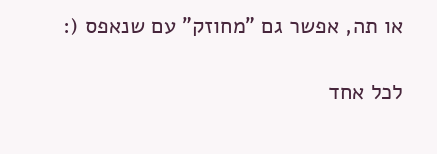או תה, אפשר גם "מחוזק" עם שנאפס (:

לכל אחד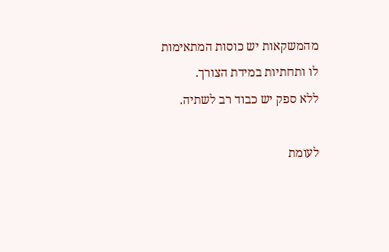מהמשקאות יש כוסות המתאימות לו ותחתיות במידת הצורך.
ללא ספק יש כבוד רב לשתיה.

לעומת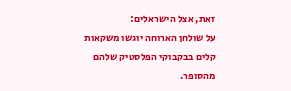זאת, אצל הישראלים:
על שולחן הארוחה יוגשו משקאות קלים בבקבוקי הפלסטיק שלהם מהסופר.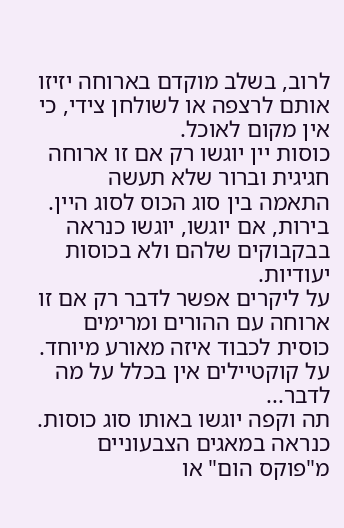לרוב, בשלב מוקדם בארוחה יזיזו אותם לרצפה או לשולחן צידי, כי אין מקום לאוכל.
כוסות יין יוגשו רק אם זו ארוחה חגיגית וברור שלא תעשה התאמה בין סוג הכוס לסוג היין.
בירות, אם יוגשו, יוגשו כנראה בבקבוקים שלהם ולא בכוסות יעודיות.
על ליקרים אפשר לדבר רק אם זו ארוחה עם ההורים ומרימים כוסית לכבוד איזה מאורע מיוחד.
על קוקטיילים אין בכלל על מה לדבר...
תה וקפה יוגשו באותו סוג כוסות. כנראה במאגים הצבעוניים מ"פוקס הום" או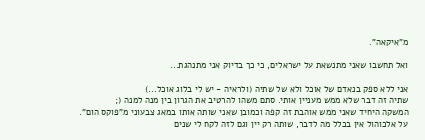מ"איקאה".

ואל תחשבו שאני מתנשאת על ישראלים, כי כך בדיוק אני מתנהגת...

אני ללא ספק בנאדם של אוכל ולא של שתיה (ולראיה - יש לי בלוג אוכל...)
שתיה זה דבר שלא ממש מעניין אותי. סתם משהו להרטיב את הגרון בין מנה למנה (;
המשקה היחיד שאני ממש אוהבת זה קפה וכמובן שאני שותה אותו במאג צבעוני מ"פוקס הום".
על אלכוהול אין בכלל מה לדבר, שותה רק יין וגם לזה לקח לי שנים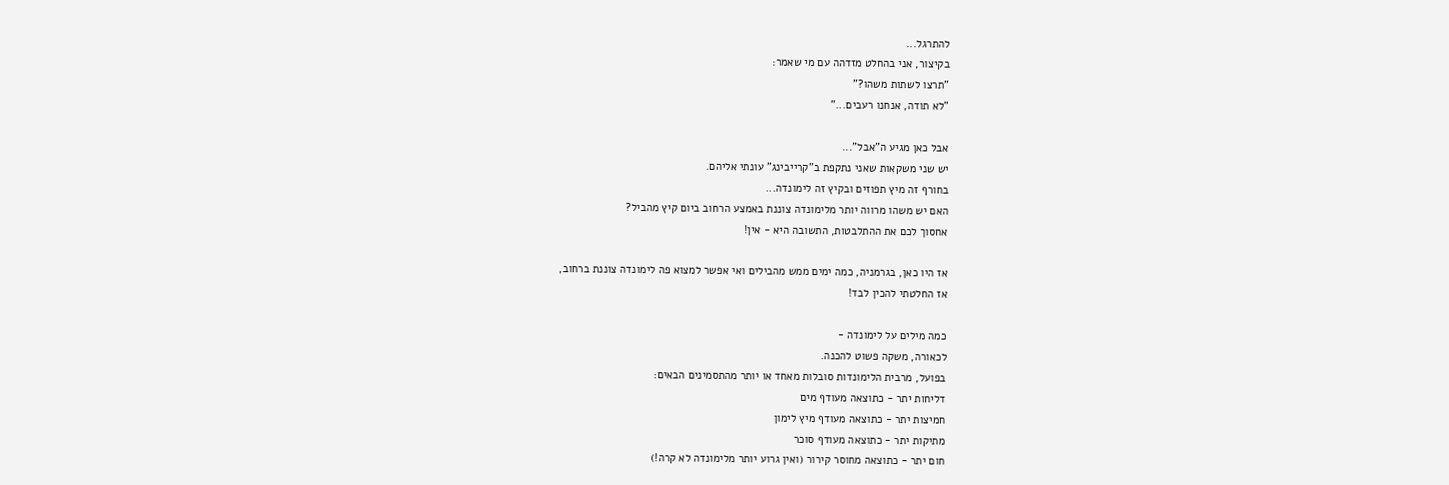להתרגל...
בקיצור, אני בהחלט מזדהה עם מי שאמר:
"תרצו לשתות משהו?"
"לא תודה, אנחנו רעבים..."

אבל כאן מגיע ה"אבל"...
יש שני משקאות שאני נתקפת ב"קרייבינג" עונתי אליהם.
בחורף זה מיץ תפוזים ובקיץ זה לימונדה...
האם יש משהו מרווה יותר מלימונדה צוננת באמצע הרחוב ביום קיץ מהביל?
אחסוך לכם את ההתלבטות, התשובה היא - אין!

אז היו כאן, בגרמניה, כמה ימים ממש מהבילים ואי אפשר למצוא פה לימונדה צוננת ברחוב,
אז החלטתי להכין לבד!

כמה מילים על לימונדה -
לכאורה, משקה פשוט להכנה.
בפועל, מרבית הלימונדות סובלות מאחד או יותר מהתסמינים הבאים:
דליחות יתר - כתוצאה מעודף מים
חמיצות יתר - כתוצאה מעודף מיץ לימון
מתיקות יתר - כתוצאה מעודף סוכר
חום יתר - כתוצאה מחוסר קירור (ואין גרוע יותר מלימונדה לא קרה!)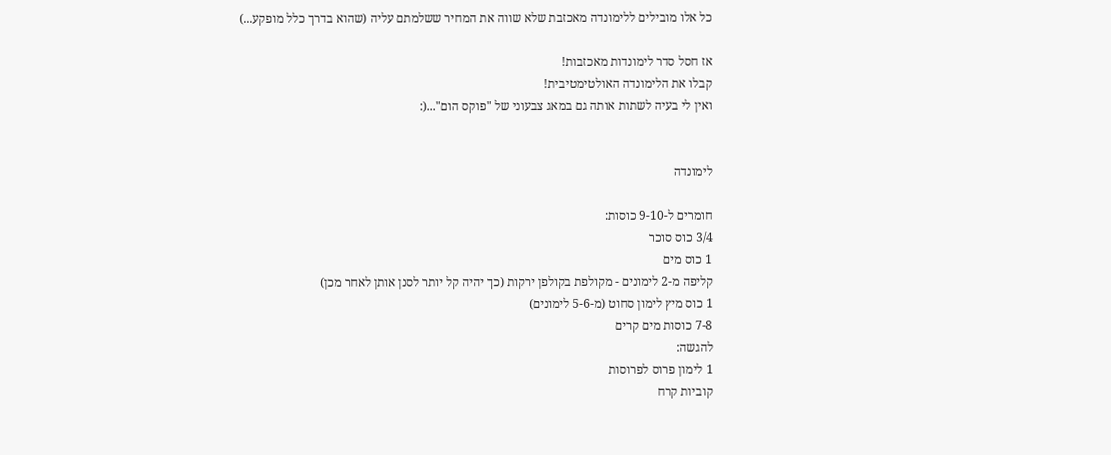כל אלו מובילים ללימונדה מאכזבת שלא שווה את המחיר ששלמתם עליה (שהוא בדרך כלל מופקע...)

אז חסל סדר לימונדות מאכזבות!
קבלו את הלימונדה האולטימטיבית!
ואין לי בעיה לשתות אותה גם במאג צבעוני של "פוקס הום"...(:


לימונדה

חומרים ל-9-10 כוסות:
3/4 כוס סוכר
1 כוס מים
קליפה מ-2 לימונים - מקולפת בקולפן ירקות (כך יהיה קל יותר לסנן אותן לאחר מכן)
1 כוס מיץ לימון סחוט (מ-5-6 לימונים)
7-8 כוסות מים קרים
להגשה:
1 לימון פרוס לפרוסות
קוביות קרח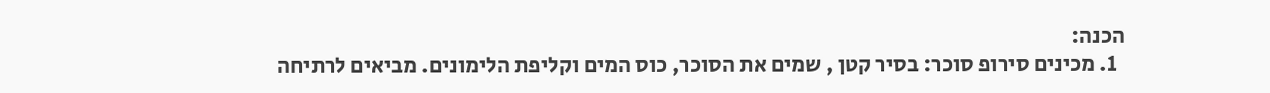הכנה:
  1. מכינים סירופ סוכר: בסיר קטן , שמים את הסוכר, כוס המים וקליפת הלימונים. מביאים לרתיחה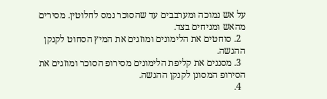על אש נמוכה ומערבבים עד שהסוכר נמס לחלוטין. מסירים מהאש ומניחים בצד.
  2. סוחטים את הלימונים ומוזגים את המיץ הסחוט לקנקן ההגשה.
  3. מסננים את קליפת הלימונים מסירופ הסוכר ומוזגים את הסירופ המסונן לקנקן ההגשה.
  4.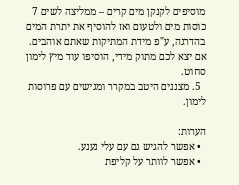מוסיפים לקנקן מים קרים – ממליצה לשים 7 כוסות מים ולטעום ואז להוסיף את יתרת המים בהדרגה, ע"פ מידת המתיקות שאתם אוהבים. אם יצא לכם מתוק מידי, הוסיפו עוד מיץ לימון סחוט.
  5. מצננים היטב במקרר ומגישים עם פרוסות לימון.

הערות:
  • אפשר להגיש גם עם עלי נענע.
  • אפשר לוותר על קליפת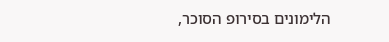הלימונים בסירופ הסוכר,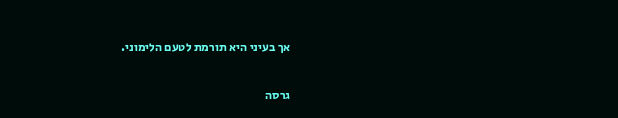אך בעיני היא תורמת לטעם הלימוני.

גרסה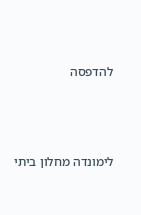להדפסה




לימונדה מחלון ביתי